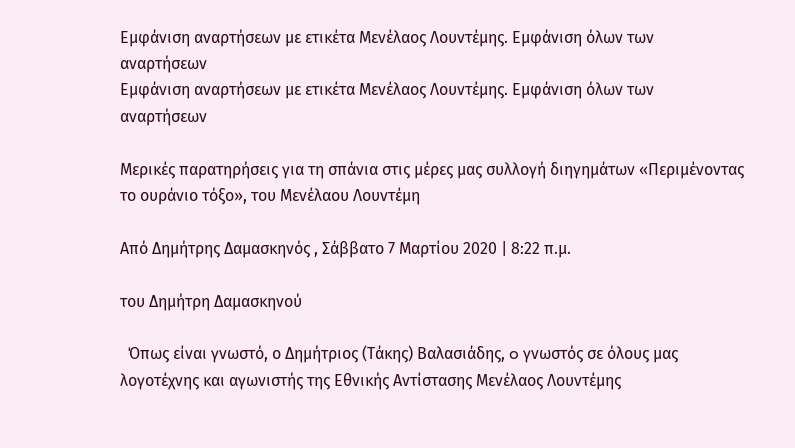Εμφάνιση αναρτήσεων με ετικέτα Μενέλαος Λουντέμης. Εμφάνιση όλων των αναρτήσεων
Εμφάνιση αναρτήσεων με ετικέτα Μενέλαος Λουντέμης. Εμφάνιση όλων των αναρτήσεων

Μερικές παρατηρήσεις για τη σπάνια στις μέρες μας συλλογή διηγημάτων «Περιμένοντας το ουράνιο τόξο», του Μενέλαου Λουντέμη

Από Δημήτρης Δαμασκηνός , Σάββατο 7 Μαρτίου 2020 | 8:22 π.μ.

του Δημήτρη Δαμασκηνού

  Όπως είναι γνωστό, ο Δημήτριος (Τάκης) Βαλασιάδης, o γνωστός σε όλους μας λογοτέχνης και αγωνιστής της Εθνικής Αντίστασης Μενέλαος Λουντέμης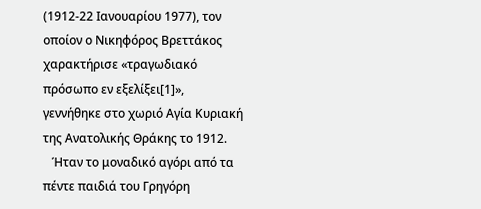(1912-22 Ιανουαρίου 1977), τον οποίον ο Νικηφόρος Βρεττάκος χαρακτήρισε «τραγωδιακό πρόσωπο εν εξελίξει[1]», γεννήθηκε στο χωριό Αγία Κυριακή της Ανατολικής Θράκης το 1912.
   Ήταν το μοναδικό αγόρι από τα πέντε παιδιά του Γρηγόρη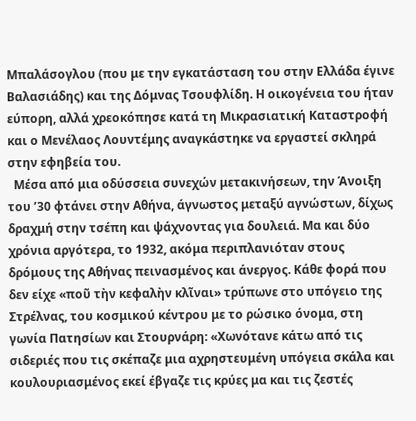Μπαλάσογλου (που με την εγκατάσταση του στην Ελλάδα έγινε Βαλασιάδης) και της Δόμνας Τσουφλίδη. Η οικογένεια του ήταν εύπορη, αλλά χρεοκόπησε κατά τη Μικρασιατική Καταστροφή και ο Μενέλαος Λουντέμης αναγκάστηκε να εργαστεί σκληρά στην εφηβεία του.
  Μέσα από μια οδύσσεια συνεχών μετακινήσεων, την Άνοιξη του ’30 φτάνει στην Αθήνα, άγνωστος μεταξύ αγνώστων, δίχως δραχμή στην τσέπη και ψάχνοντας για δουλειά. Μα και δύο χρόνια αργότερα, το 1932, ακόμα περιπλανιόταν στους δρόμους της Αθήνας πεινασμένος και άνεργος. Κάθε φορά που δεν είχε «ποῦ τὴν κεφαλὴν κλῖναι» τρύπωνε στο υπόγειο της Στρέλνας, του κοσμικού κέντρου με το ρώσικο όνομα, στη γωνία Πατησίων και Στουρνάρη: «Χωνότανε κάτω από τις σιδεριές που τις σκέπαζε μια αχρηστευμένη υπόγεια σκάλα και κουλουριασμένος εκεί έβγαζε τις κρύες μα και τις ζεστές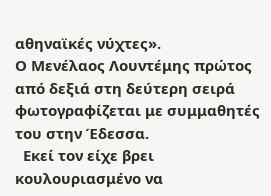αθηναϊκές νύχτες».
Ο Μενέλαος Λουντέμης πρώτος από δεξιά στη δεύτερη σειρά φωτογραφίζεται με συμμαθητές του στην Έδεσσα.
  Εκεί τον είχε βρει κουλουριασμένο να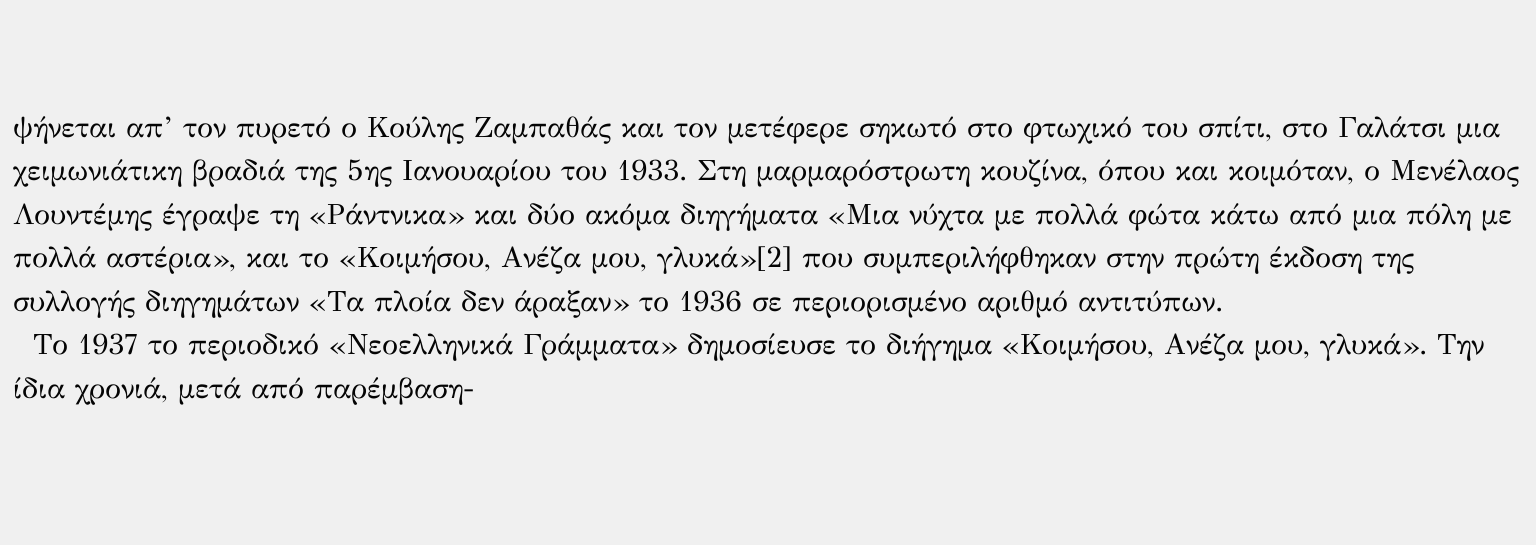ψήνεται απ’ τον πυρετό ο Κούλης Ζαμπαθάς και τον μετέφερε σηκωτό στο φτωχικό του σπίτι, στο Γαλάτσι μια χειμωνιάτικη βραδιά της 5ης Ιανουαρίου του 1933. Στη μαρμαρόστρωτη κουζίνα, όπου και κοιμόταν, ο Μενέλαος Λουντέμης έγραψε τη «Ράντνικα» και δύο ακόμα διηγήματα «Μια νύχτα με πολλά φώτα κάτω από μια πόλη με πολλά αστέρια», και το «Κοιμήσου, Ανέζα μου, γλυκά»[2] που συμπεριλήφθηκαν στην πρώτη έκδοση της συλλογής διηγημάτων «Τα πλοία δεν άραξαν» το 1936 σε περιορισμένο αριθμό αντιτύπων.
  Το 1937 το περιοδικό «Νεοελληνικά Γράμματα» δημοσίευσε το διήγημα «Κοιμήσου, Ανέζα μου, γλυκά». Την ίδια χρονιά, μετά από παρέμβαση-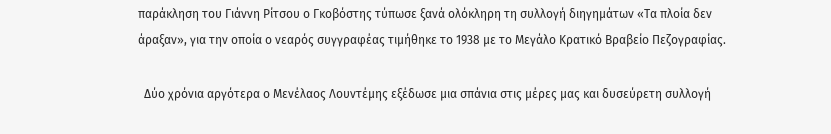παράκληση του Γιάννη Ρίτσου ο Γκοβόστης τύπωσε ξανά ολόκληρη τη συλλογή διηγημάτων «Τα πλοία δεν άραξαν», για την οποία ο νεαρός συγγραφέας τιμήθηκε το 1938 με το Μεγάλο Κρατικό Βραβείο Πεζογραφίας.

  Δύο χρόνια αργότερα ο Μενέλαος Λουντέμης εξέδωσε μια σπάνια στις μέρες μας και δυσεύρετη συλλογή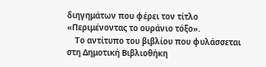διηγημάτων που φέρει τον τίτλο «Περιμένοντας το ουράνιο τόξο».
    Το αντίτυπο του βιβλίου που φυλάσσεται στη Δημοτική Βιβλιοθήκη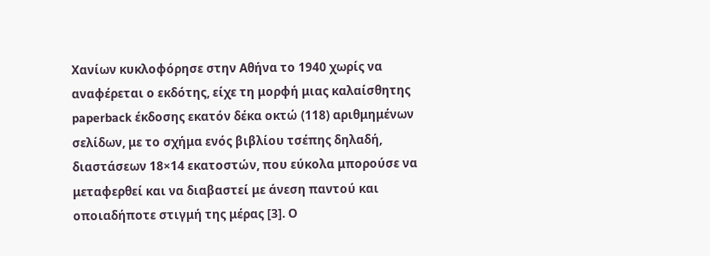Χανίων κυκλοφόρησε στην Αθήνα το 1940 χωρίς να αναφέρεται ο εκδότης, είχε τη μορφή μιας καλαίσθητης paperback έκδοσης εκατόν δέκα οκτώ (118) αριθμημένων σελίδων, με το σχήμα ενός βιβλίου τσέπης δηλαδή,
διαστάσεων 18×14 εκατοστών, που εύκολα μπορούσε να μεταφερθεί και να διαβαστεί με άνεση παντού και οποιαδήποτε στιγμή της μέρας [3]. Ο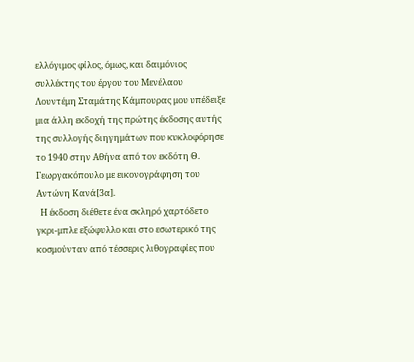ελλόγιμος φίλος, όμως, και δαιμόνιος συλλέκτης του έργου του Μενέλαου Λουντέμη Σταμάτης Κάμπουρας μου υπέδειξε μια άλλη εκδοχή της πρώτης έκδοσης αυτής της συλλογής διηγημάτων που κυκλοφόρησε το 1940 στην Αθήνα από τον εκδότη Θ. Γεωργακόπουλο με εικονογράφηση του Αντώνη Κανά[3α].
  Η έκδοση διέθετε ένα σκληρό χαρτόδετο γκρι-μπλε εξώφυλλο και στο εσωτερικό της κοσμούνταν από τέσσερις λιθογραφίες που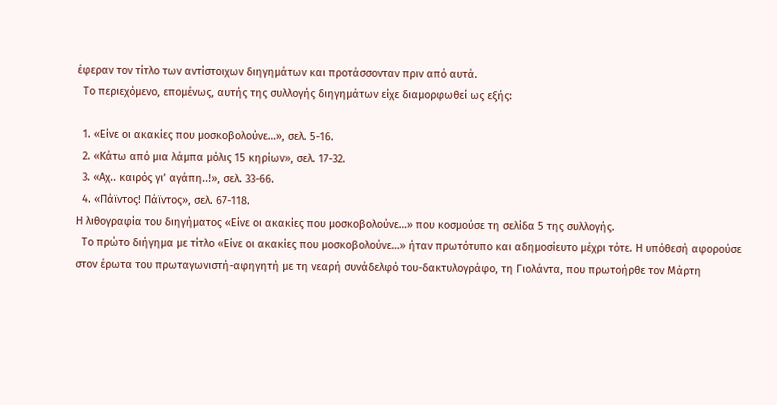έφεραν τον τίτλο των αντίστοιχων διηγημάτων και προτάσσονταν πριν από αυτά.
  Το περιεχόμενο, επομένως, αυτής της συλλογής διηγημάτων είχε διαμορφωθεί ως εξής:

  1. «Είνε οι ακακίες που μοσκοβολούνε…», σελ. 5-16.
  2. «Κάτω από μια λάμπα μόλις 15 κηρίων», σελ. 17-32.
  3. «Αχ.. καιρός γι’ αγάπη..!», σελ. 33-66.
  4. «Πάϊντος! Πάϊντος», σελ. 67-118.
Η λιθογραφία του διηγήματος «Είνε οι ακακίες που μοσκοβολούνε…» που κοσμούσε τη σελίδα 5 της συλλογής.
  Το πρώτο διήγημα με τίτλο «Είνε οι ακακίες που μοσκοβολούνε…» ήταν πρωτότυπο και αδημοσίευτο μέχρι τότε. Η υπόθεσή αφορούσε στον έρωτα του πρωταγωνιστή-αφηγητή με τη νεαρή συνάδελφό του-δακτυλογράφο, τη Γιολάντα, που πρωτοήρθε τον Μάρτη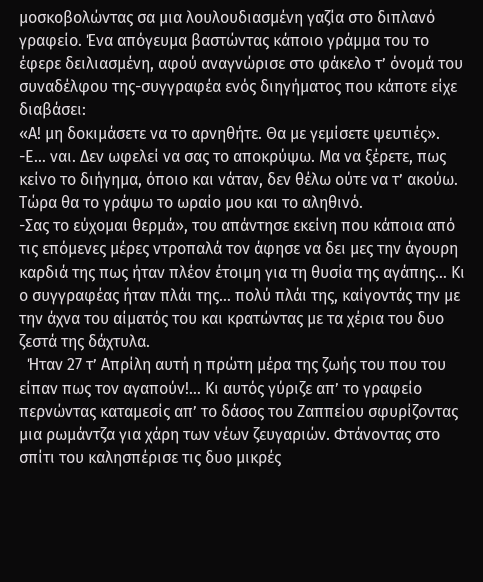μοσκοβολώντας σα μια λουλουδιασμένη γαζία στο διπλανό γραφείο. Ένα απόγευμα βαστώντας κάποιο γράμμα του το έφερε δειλιασμένη, αφού αναγνώρισε στο φάκελο τ’ όνομά του συναδέλφου της-συγγραφέα ενός διηγήματος που κάποτε είχε διαβάσει:
«Α! μη δοκιμάσετε να το αρνηθήτε. Θα με γεμίσετε ψευτιές».
-Ε… ναι. Δεν ωφελεί να σας το αποκρύψω. Μα να ξέρετε, πως κείνο το διήγημα, όποιο και νάταν, δεν θέλω ούτε να τ’ ακούω. Τώρα θα το γράψω το ωραίο μου και το αληθινό.
-Σας το εύχομαι θερμά», του απάντησε εκείνη που κάποια από τις επόμενες μέρες ντροπαλά τον άφησε να δει μες την άγουρη καρδιά της πως ήταν πλέον έτοιμη για τη θυσία της αγάπης… Κι ο συγγραφέας ήταν πλάι της… πολύ πλάι της, καίγοντάς την με την άχνα του αίματός του και κρατώντας με τα χέρια του δυο ζεστά της δάχτυλα.
  Ήταν 27 τ’ Απρίλη αυτή η πρώτη μέρα της ζωής του που του είπαν πως τον αγαπούν!… Κι αυτός γύριζε απ’ το γραφείο περνώντας καταμεσίς απ’ το δάσος του Ζαππείου σφυρίζοντας μια ρωμάντζα για χάρη των νέων ζευγαριών. Φτάνοντας στο σπίτι του καλησπέρισε τις δυο μικρές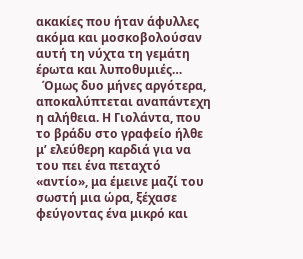ακακίες που ήταν άφυλλες ακόμα και μοσκοβολούσαν αυτή τη νύχτα τη γεμάτη έρωτα και λυποθυμιές…
  Όμως δυο μήνες αργότερα, αποκαλύπτεται αναπάντεχη η αλήθεια. Η Γιολάντα, που το βράδυ στο γραφείο ήλθε μ’ ελεύθερη καρδιά για να του πει ένα πεταχτό «αντίο», μα έμεινε μαζί του σωστή μια ώρα, ξέχασε φεύγοντας ένα μικρό και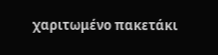χαριτωμένο πακετάκι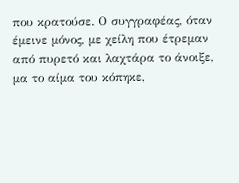που κρατούσε. Ο συγγραφέας, όταν έμεινε μόνος, με χείλη που έτρεμαν από πυρετό και λαχτάρα το άνοιξε, μα το αίμα του κόπηκε,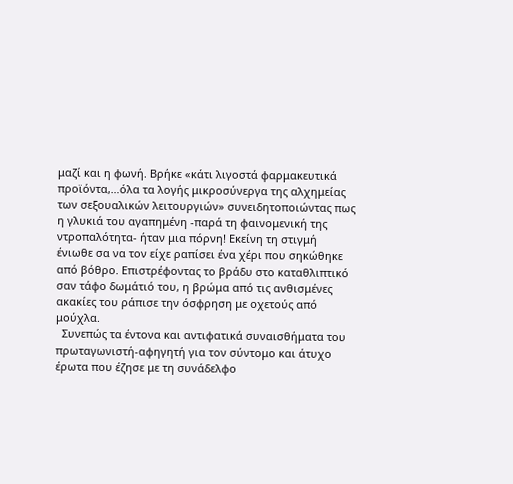μαζί και η φωνή. Βρήκε «κάτι λιγοστά φαρμακευτικά προϊόντα,…όλα τα λογής μικροσύνεργα της αλχημείας των σεξουαλικών λειτουργιών» συνειδητοποιώντας πως η γλυκιά του αγαπημένη -παρά τη φαινομενική της ντροπαλότητα- ήταν μια πόρνη! Εκείνη τη στιγμή ένιωθε σα να τον είχε ραπίσει ένα χέρι που σηκώθηκε από βόθρο. Επιστρέφοντας το βράδυ στο καταθλιπτικό σαν τάφο δωμάτιό του, η βρώμα από τις ανθισμένες ακακίες του ράπισε την όσφρηση με οχετούς από μούχλα.
  Συνεπώς τα έντονα και αντιφατικά συναισθήματα του πρωταγωνιστή-αφηγητή για τον σύντομο και άτυχο έρωτα που έζησε με τη συνάδελφο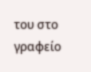του στο γραφείο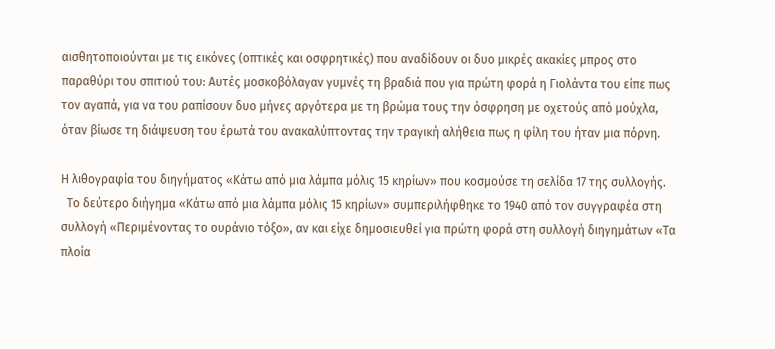αισθητοποιούνται με τις εικόνες (οπτικές και οσφρητικές) που αναδίδουν οι δυο μικρές ακακίες μπρος στο παραθύρι του σπιτιού του: Αυτές μοσκοβόλαγαν γυμνές τη βραδιά που για πρώτη φορά η Γιολάντα του είπε πως τον αγαπά, για να του ραπίσουν δυο μήνες αργότερα με τη βρώμα τους την όσφρηση με οχετούς από μούχλα, όταν βίωσε τη διάψευση του έρωτά του ανακαλύπτοντας την τραγική αλήθεια πως η φίλη του ήταν μια πόρνη.

Η λιθογραφία του διηγήματος «Κάτω από μια λάμπα μόλις 15 κηρίων» που κοσμούσε τη σελίδα 17 της συλλογής.
  Το δεύτερο διήγημα «Κάτω από μια λάμπα μόλις 15 κηρίων» συμπεριλήφθηκε το 1940 από τον συγγραφέα στη συλλογή «Περιμένοντας το ουράνιο τόξο», αν και είχε δημοσιευθεί για πρώτη φορά στη συλλογή διηγημάτων «Τα πλοία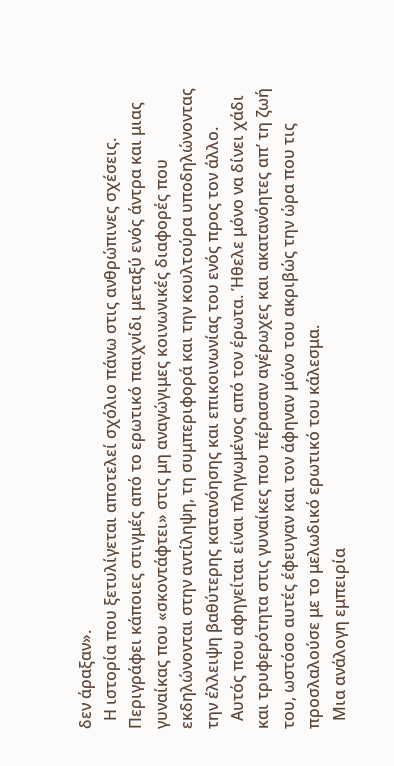δεν άραξαν».
  Η ιστορία που ξετυλίγεται αποτελεί σχόλιο πάνω στις ανθρώπινες σχέσεις. Περιγράφει κάποιες στιγμές από το ερωτικό παιχνίδι μεταξύ ενός άντρα και μιας γυναίκας που «σκοντάφτει» στις μη αναγώγιμες κοινωνικές διαφορές που εκδηλώνονται στην αντίληψη, τη συμπεριφορά και την κουλτούρα υποδηλώνοντας την έλλειψη βαθύτερης κατανόησης και επικοινωνίας του ενός προς τον άλλο.
  Αυτός που αφηγείται είναι πληγωμένος από τον έρωτα. Ήθελε μόνο να δίνει χάδι και τρυφερότητα στις γυναίκες που πέρασαν αγέρωχες και ακατανόητες απ’ τη ζωή του, ωστόσο αυτές έφευγαν και τον άφηναν μόνο του ακριβώς την ώρα που τις προσλαλούσε με το μελωδικό ερωτικό του κάλεσμα.
  Μια ανάλογη εμπειρία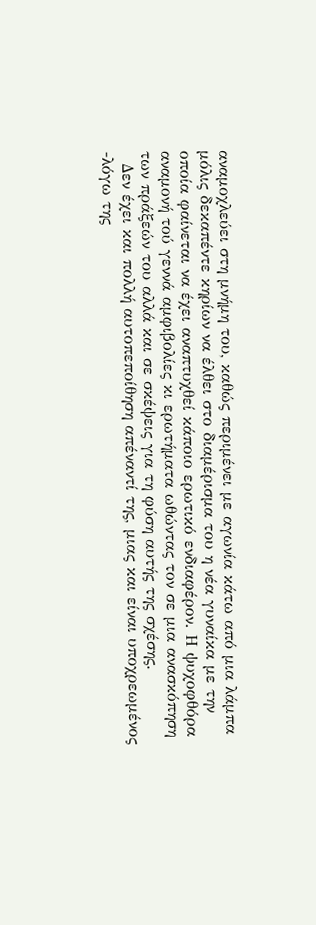αναμοχλεύει στη μνήμη του, καθώς περιμένει με αγωνία κάτω από μια λάμπα μόλις δεκαπέντε κηρίων να έλθει στο διαμέρισμα του η νέα γυναίκα με την οποία φαίνεται να έχει αναπτυχθεί κάποιο ερωτικό ενδιαφέρον. Η ψυχοφθόρα αναμονή τού γεννά αμφιβολίες κι ερωτήματα ωθώντας τον σε μια ανασκόπηση των πράξεών του αλλά και σε σκέψεις για τη φύση αυτής της σχέσης.
  Δεν έχει και πολλή αυτοπεποίθηση απέναντί της, μιας και είναι υποχρεωμένος -λόγω της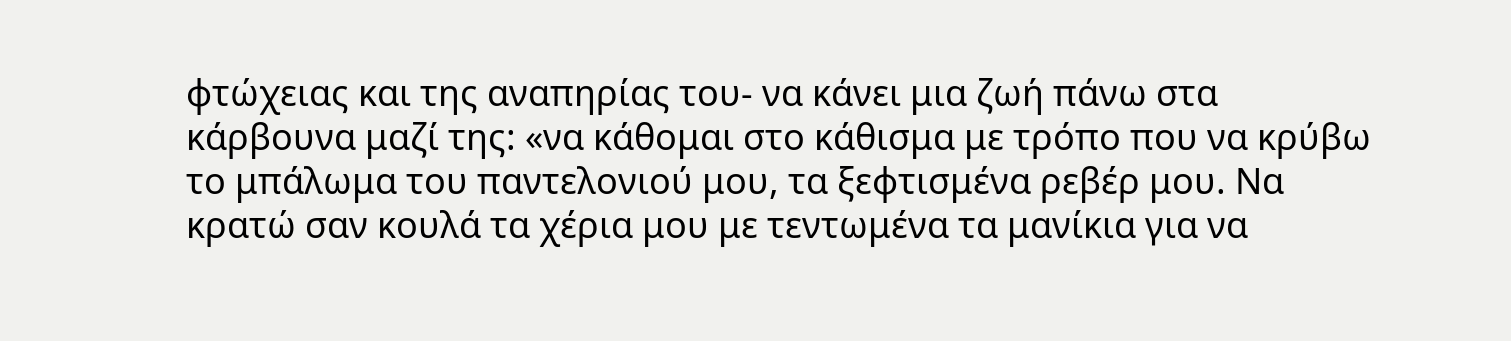φτώχειας και της αναπηρίας του- να κάνει μια ζωή πάνω στα κάρβουνα μαζί της: «να κάθομαι στο κάθισμα με τρόπο που να κρύβω το μπάλωμα του παντελονιού μου, τα ξεφτισμένα ρεβέρ μου. Να κρατώ σαν κουλά τα χέρια μου με τεντωμένα τα μανίκια για να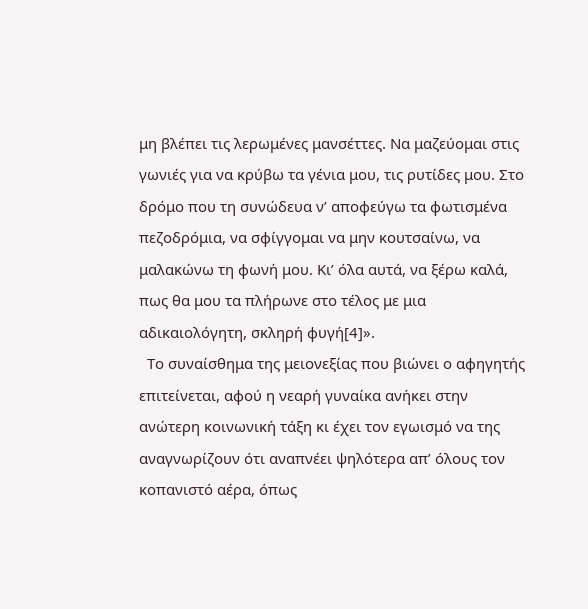μη βλέπει τις λερωμένες μανσέττες. Να μαζεύομαι στις γωνιές για να κρύβω τα γένια μου, τις ρυτίδες μου. Στο δρόμο που τη συνώδευα ν’ αποφεύγω τα φωτισμένα πεζοδρόμια, να σφίγγομαι να μην κουτσαίνω, να μαλακώνω τη φωνή μου. Κι’ όλα αυτά, να ξέρω καλά, πως θα μου τα πλήρωνε στο τέλος με μια αδικαιολόγητη, σκληρή φυγή[4]».
  Το συναίσθημα της μειονεξίας που βιώνει ο αφηγητής επιτείνεται, αφού η νεαρή γυναίκα ανήκει στην ανώτερη κοινωνική τάξη κι έχει τον εγωισμό να της αναγνωρίζουν ότι αναπνέει ψηλότερα απ’ όλους τον κοπανιστό αέρα, όπως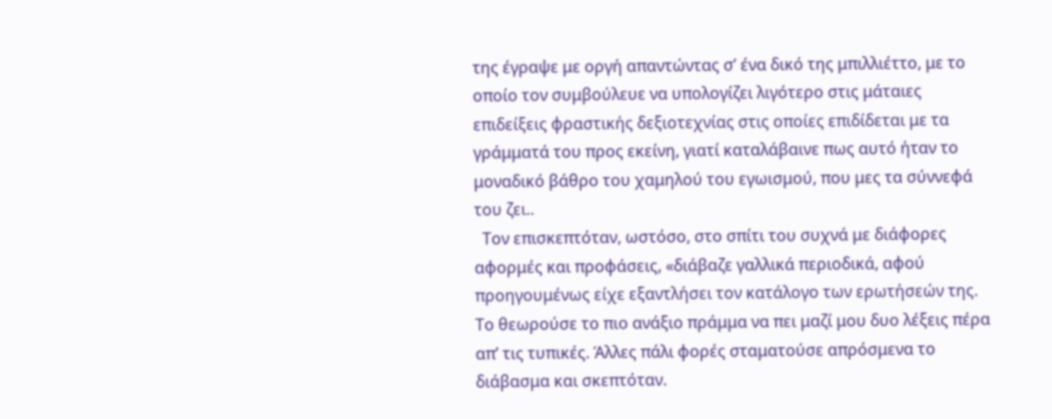της έγραψε με οργή απαντώντας σ’ ένα δικό της μπιλλιέττο, με το οποίο τον συμβούλευε να υπολογίζει λιγότερο στις μάταιες επιδείξεις φραστικής δεξιοτεχνίας στις οποίες επιδίδεται με τα γράμματά του προς εκείνη, γιατί καταλάβαινε πως αυτό ήταν το μοναδικό βάθρο του χαμηλού του εγωισμού, που μες τα σύννεφά του ζει..
  Τον επισκεπτόταν, ωστόσο, στο σπίτι του συχνά με διάφορες αφορμές και προφάσεις, «διάβαζε γαλλικά περιοδικά, αφού προηγουμένως είχε εξαντλήσει τον κατάλογο των ερωτήσεών της. Το θεωρούσε το πιο ανάξιο πράμμα να πει μαζί μου δυο λέξεις πέρα απ’ τις τυπικές. Άλλες πάλι φορές σταματούσε απρόσμενα το διάβασμα και σκεπτόταν.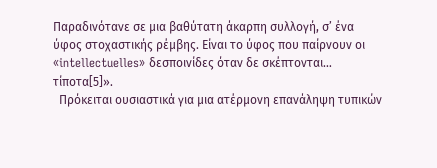Παραδινότανε σε μια βαθύτατη άκαρπη συλλογή, σ’ ένα ύφος στοχαστικής ρέμβης. Είναι το ύφος που παίρνουν οι «intellectuelles» δεσποινίδες όταν δε σκέπτονται… τίποτα[5]».
  Πρόκειται ουσιαστικά για μια ατέρμονη επανάληψη τυπικών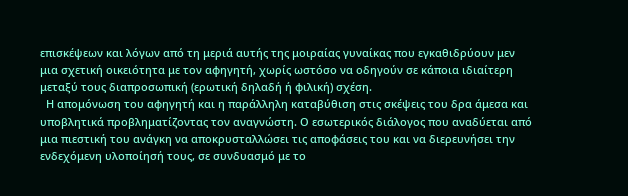επισκέψεων και λόγων από τη μεριά αυτής της μοιραίας γυναίκας που εγκαθιδρύουν μεν μια σχετική οικειότητα με τον αφηγητή, χωρίς ωστόσο να οδηγούν σε κάποια ιδιαίτερη μεταξύ τους διαπροσωπική (ερωτική δηλαδή ή φιλική) σχέση.
  Η απομόνωση του αφηγητή και η παράλληλη καταβύθιση στις σκέψεις του δρα άμεσα και υποβλητικά προβληματίζοντας τον αναγνώστη. Ο εσωτερικός διάλογος που αναδύεται από μια πιεστική του ανάγκη να αποκρυσταλλώσει τις αποφάσεις του και να διερευνήσει την ενδεχόμενη υλοποίησή τους, σε συνδυασμό με το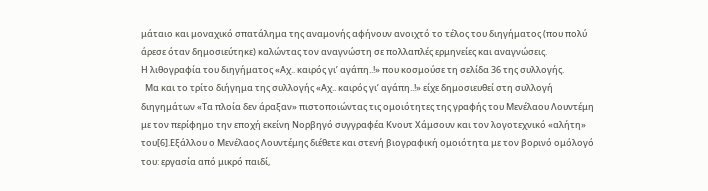μάταιο και μοναχικό σπατάλημα της αναμονής αφήνουν ανοιχτό το τέλος του διηγήματος (που πολύ άρεσε όταν δημοσιεύτηκε) καλώντας τον αναγνώστη σε πολλαπλές ερμηνείες και αναγνώσεις.
Η λιθογραφία του διηγήματος «Αχ.. καιρός γι’ αγάπη..!» που κοσμούσε τη σελίδα 36 της συλλογής.
  Μα και το τρίτο διήγημα της συλλογής «Αχ.. καιρός γι’ αγάπη..!» είχε δημοσιευθεί στη συλλογή διηγημάτων «Τα πλοία δεν άραξαν» πιστοποιώντας τις ομοιότητες της γραφής του Μενέλαου Λουντέμη με τον περίφημο την εποχή εκείνη Νορβηγό συγγραφέα Κνουτ Χάμσουν και τον λογοτεχνικό «αλήτη» του[6].Εξάλλου ο Μενέλαος Λουντέμης διέθετε και στενή βιογραφική ομοιότητα με τον βορινό ομόλογό του: εργασία από μικρό παιδί,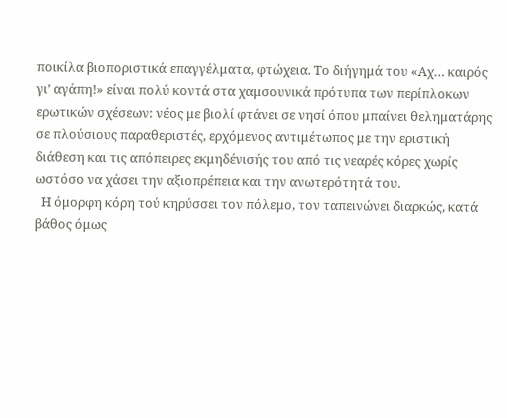ποικίλα βιοποριστικά επαγγέλματα, φτώχεια. Το διήγημά του «Αχ… καιρός γι’ αγάπη!» είναι πολύ κοντά στα χαμσουνικά πρότυπα των περίπλοκων ερωτικών σχέσεων: νέος με βιολί φτάνει σε νησί όπου μπαίνει θεληματάρης σε πλούσιους παραθεριστές, ερχόμενος αντιμέτωπος με την εριστική διάθεση και τις απόπειρες εκμηδένισής του από τις νεαρές κόρες χωρίς ωστόσο να χάσει την αξιοπρέπεια και την ανωτερότητά του.
  Η όμορφη κόρη τού κηρύσσει τον πόλεμο, τον ταπεινώνει διαρκώς, κατά βάθος όμως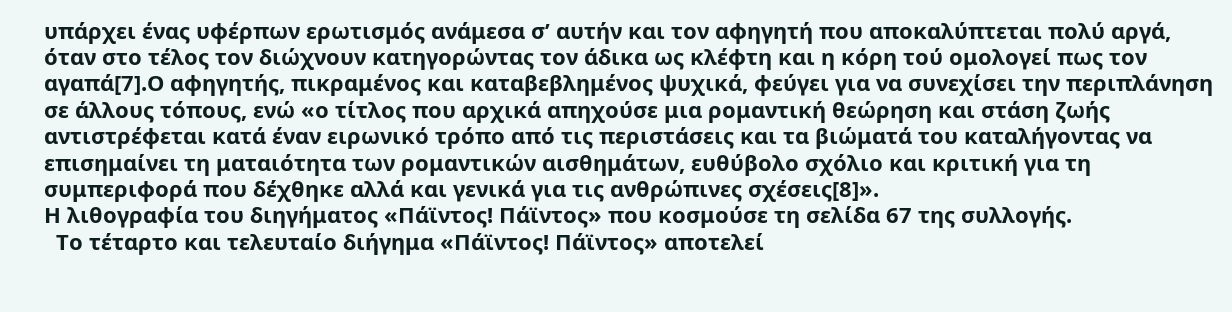υπάρχει ένας υφέρπων ερωτισμός ανάμεσα σ’ αυτήν και τον αφηγητή που αποκαλύπτεται πολύ αργά, όταν στο τέλος τον διώχνουν κατηγορώντας τον άδικα ως κλέφτη και η κόρη τού ομολογεί πως τον αγαπά[7].Ο αφηγητής, πικραμένος και καταβεβλημένος ψυχικά, φεύγει για να συνεχίσει την περιπλάνηση σε άλλους τόπους, ενώ «ο τίτλος που αρχικά απηχούσε μια ρομαντική θεώρηση και στάση ζωής αντιστρέφεται κατά έναν ειρωνικό τρόπο από τις περιστάσεις και τα βιώματά του καταλήγοντας να επισημαίνει τη ματαιότητα των ρομαντικών αισθημάτων, ευθύβολο σχόλιο και κριτική για τη συμπεριφορά που δέχθηκε αλλά και γενικά για τις ανθρώπινες σχέσεις[8]».
Η λιθογραφία του διηγήματος «Πάϊντος! Πάϊντος» που κοσμούσε τη σελίδα 67 της συλλογής.
  Το τέταρτο και τελευταίο διήγημα «Πάϊντος! Πάϊντος» αποτελεί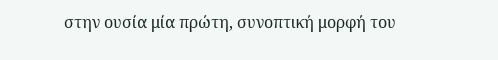στην ουσία μία πρώτη, συνοπτική μορφή του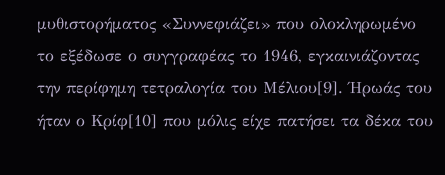μυθιστορήματος «Συννεφιάζει» που ολοκληρωμένο το εξέδωσε ο συγγραφέας το 1946, εγκαινιάζοντας την περίφημη τετραλογία του Μέλιου[9]. Ήρωάς του ήταν ο Κρίφ[10] που μόλις είχε πατήσει τα δέκα του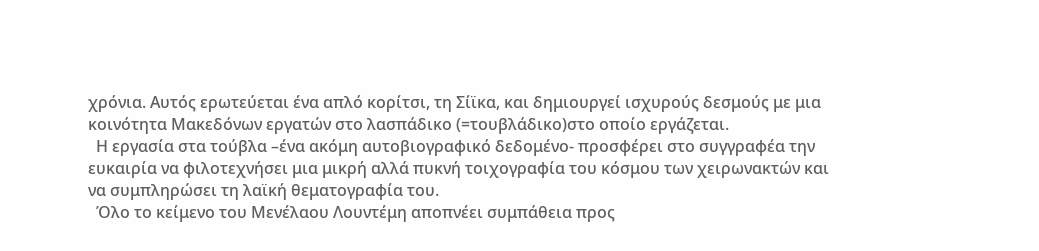χρόνια. Αυτός ερωτεύεται ένα απλό κορίτσι, τη Σίϊκα, και δημιουργεί ισχυρούς δεσμούς με μια κοινότητα Μακεδόνων εργατών στο λασπάδικο (=τουβλάδικο)στο οποίο εργάζεται.
  Η εργασία στα τούβλα –ένα ακόμη αυτοβιογραφικό δεδομένο- προσφέρει στο συγγραφέα την ευκαιρία να φιλοτεχνήσει μια μικρή αλλά πυκνή τοιχογραφία του κόσμου των χειρωνακτών και να συμπληρώσει τη λαϊκή θεματογραφία του.
  Όλο το κείμενο του Μενέλαου Λουντέμη αποπνέει συμπάθεια προς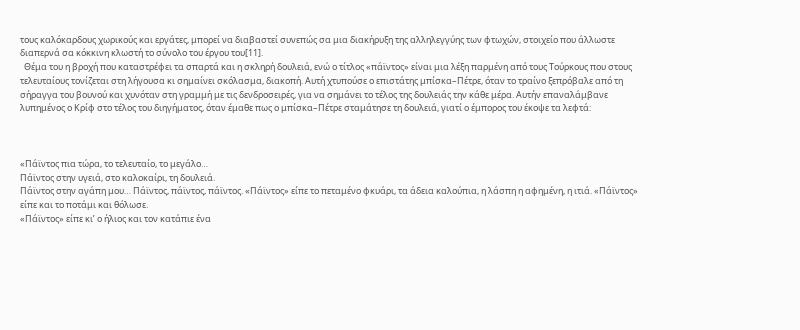τους καλόκαρδους χωρικούς και εργάτες, μπορεί να διαβαστεί συνεπώς σα μια διακήρυξη της αλληλεγγύης των φτωχών, στοιχείο που άλλωστε διαπερνά σα κόκκινη κλωστή το σύνολο του έργου του[11].
  Θέμα του η βροχή που καταστρέφει τα σπαρτά και η σκληρή δουλειά, ενώ ο τίτλος «πάϊντος» είναι μια λέξη παρμένη από τους Τούρκους που στους τελευταίους τονίζεται στη λήγουσα κι σημαίνει σκόλασμα, διακοπή. Αυτή χτυπούσε ο επιστάτης μπίσκα–Πέτρε, όταν το τραίνο ξεπρόβαλε από τη σήραγγα του βουνού και χυνόταν στη γραμμή με τις δενδροσειρές, για να σημάνει το τέλος της δουλειάς την κάθε μέρα. Αυτήν επαναλάμβανε λυπημένος ο Κρίφ στο τέλος του διηγήματος, όταν έμαθε πως ο μπίσκα–Πέτρε σταμάτησε τη δουλειά, γιατί ο έμπορος του έκοψε τα λεφτά:



«Πάϊντος πια τώρα, το τελευταίο, το μεγάλο…
Πάϊντος στην υγειά, στο καλοκαίρι, τη δουλειά.
Πάϊντος στην αγάπη μου… Πάϊντος, πάϊντος, πάϊντος. «Πάϊντος» είπε το πεταμένο φκυάρι, τα άδεια καλούπια, η λάσπη η αφημένη, η ιτιά. «Πάϊντος» είπε και το ποτάμι και θόλωσε.
«Πάϊντος» είπε κι’ ο ήλιος και τον κατάπιε ένα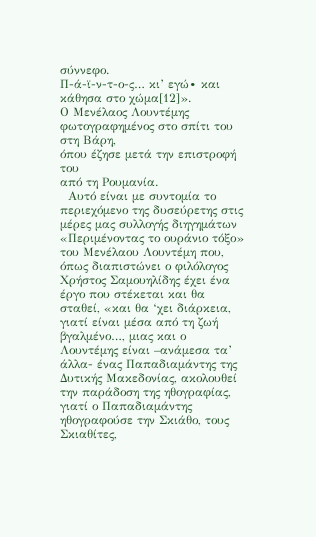σύννεφο.
Π-ά-ϊ-ν-τ-ο-ς… κι’ εγώ∙ και κάθησα στο χώμα[12]».
Ο Μενέλαος Λουντέμης
φωτογραφημένος στο σπίτι του στη Βάρη,
όπου έζησε μετά την επιστροφή του
από τη Ρουμανία.
  Αυτό είναι με συντομία το περιεχόμενο της δυσεύρετης στις μέρες μας συλλογής διηγημάτων «Περιμένοντας το ουράνιο τόξο» του Μενέλαου Λουντέμη που, όπως διαπιστώνει ο φιλόλογος Χρήστος Σαμουηλίδης έχει ένα έργο που στέκεται και θα σταθεί, «και θα ‘χει διάρκεια, γιατί είναι μέσα από τη ζωή βγαλμένο…, μιας και ο Λουντέμης είναι –ανάμεσα τα’ άλλα- ένας Παπαδιαμάντης της Δυτικής Μακεδονίας, ακολουθεί την παράδοση της ηθογραφίας, γιατί ο Παπαδιαμάντης ηθογραφούσε την Σκιάθο, τους Σκιαθίτες,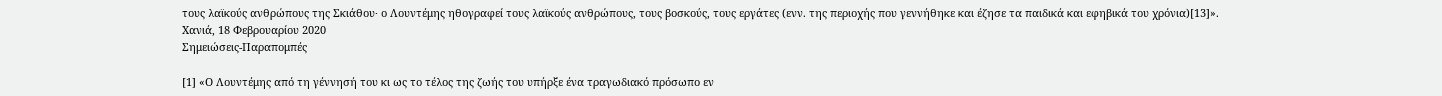τους λαϊκούς ανθρώπους της Σκιάθου∙ ο Λουντέμης ηθογραφεί τους λαϊκούς ανθρώπους, τους βοσκούς, τους εργάτες (ενν. της περιοχής που γεννήθηκε και έζησε τα παιδικά και εφηβικά του χρόνια)[13]».
Χανιά, 18 Φεβρουαρίου 2020
Σημειώσεις-Παραπομπές

[1] «Ο Λουντέμης από τη γέννησή του κι ως το τέλος της ζωής του υπήρξε ένα τραγωδιακό πρόσωπο εν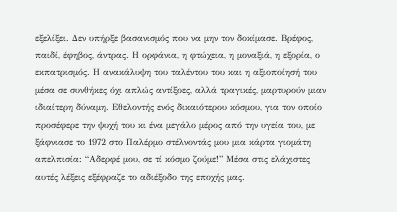εξελίξει. Δεν υπήρξε βασανισμός που να μην τον δοκίμασε. Βρέφος, παιδί, έφηβος, άντρας. Η ορφάνια, η φτώχεια, η μοναξιά, η εξορία, ο εκπατρισμός. Η ανακάλυψη του ταλέντου του και η αξιοποίησή του μέσα σε συνθήκες όχι απλώς αντίξοες, αλλά τραγικές, μαρτυρούν μιαν ιδιαίτερη δύναμη. Εθελοντής ενός δικαιότερου κόσμου, για τον οποίο προσέφερε την ψυχή του κι ένα μεγάλο μέρος από την υγεία του, με ξάφνιασε το 1972 στο Παλέρμο στέλνοντάς μου μια κάρτα γιομάτη απελπισία: “Αδερφέ μου, σε τί κόσμο ζούμε!” Μέσα στις ελάχιστες αυτές λέξεις εξέφραζε το αδιέξοδο της εποχής μας.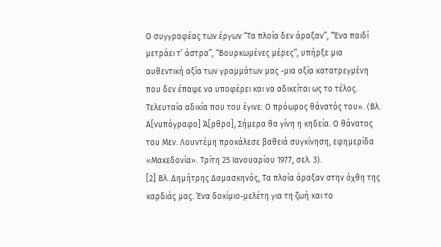Ο συγγραφέας των έργων “Τα πλοία δεν άραξαν”, “Ένα παιδί μετράει τ’ άστρα”, “Βουρκωμένες μέρες”, υπήρξε μια αυθεντική αξία των γραμμάτων μας -μια αξία κατατρεγμένη που δεν έπαψε να υποφέρει και να αδικείται ως το τέλος. Τελευταία αδικία που του έγινε: Ο πρόωρος θάνατός του». (Βλ. Α[νυπόγραφο] Ά[ρθρο], Σήμερα θα γίνη η κηδεία. Ο θάνατος του Μεν. Λουντέμη προκάλεσε βαθειά συγκίνηση, εφημερίδα «Μακεδονία». Τρίτη 25 Ιανουαρίου 1977, σελ. 3).
[2] Βλ. Δημήτρης Δαμασκηνός, Τα πλοία άραξαν στην όχθη της καρδιάς μας. Ένα δοκίμιο-μελέτη για τη ζωή και το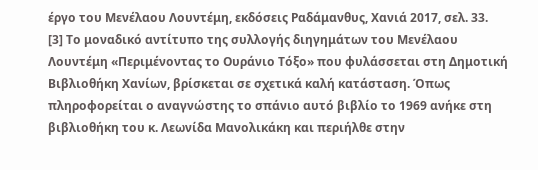έργο του Μενέλαου Λουντέμη, εκδόσεις Ραδάμανθυς, Χανιά 2017, σελ. 33.
[3] Το μοναδικό αντίτυπο της συλλογής διηγημάτων του Μενέλαου Λουντέμη «Περιμένοντας το Ουράνιο Τόξο» που φυλάσσεται στη Δημοτική Βιβλιοθήκη Χανίων, βρίσκεται σε σχετικά καλή κατάσταση. Όπως πληροφορείται ο αναγνώστης το σπάνιο αυτό βιβλίο το 1969 ανήκε στη βιβλιοθήκη του κ. Λεωνίδα Μανολικάκη και περιήλθε στην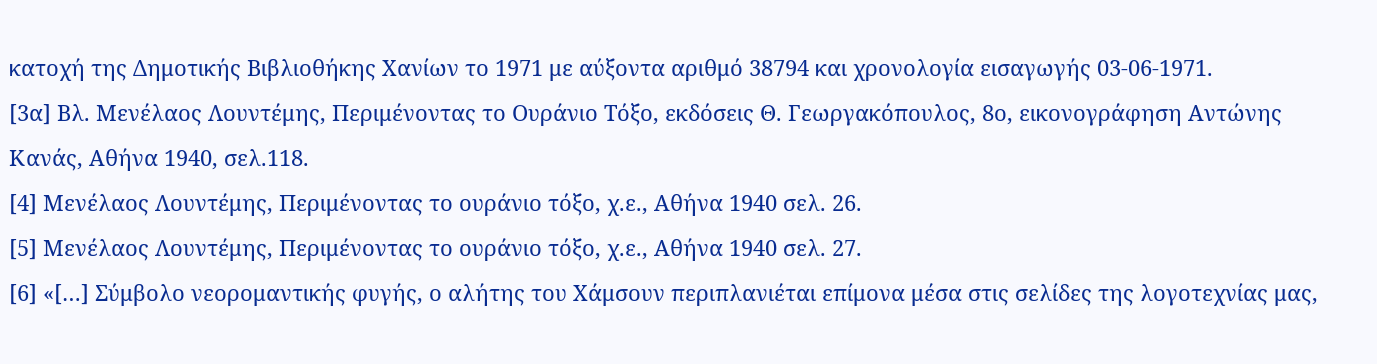κατοχή της Δημοτικής Βιβλιοθήκης Χανίων το 1971 με αύξοντα αριθμό 38794 και χρονολογία εισαγωγής 03-06-1971.
[3α] Βλ. Μενέλαος Λουντέμης, Περιμένοντας το Ουράνιο Τόξο, εκδόσεις Θ. Γεωργακόπουλος, 8ο, εικονογράφηση Αντώνης Κανάς, Αθήνα 1940, σελ.118.
[4] Μενέλαος Λουντέμης, Περιμένοντας το ουράνιο τόξο, χ.ε., Αθήνα 1940 σελ. 26.
[5] Μενέλαος Λουντέμης, Περιμένοντας το ουράνιο τόξο, χ.ε., Αθήνα 1940 σελ. 27.
[6] «[…] Σύμβολο νεορομαντικής φυγής, ο αλήτης του Χάμσουν περιπλανιέται επίμονα μέσα στις σελίδες της λογοτεχνίας μας,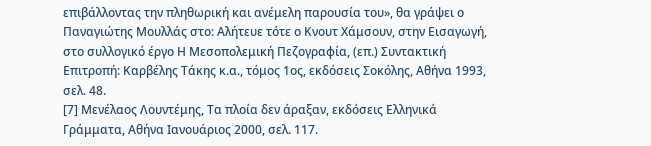επιβάλλοντας την πληθωρική και ανέμελη παρουσία του», θα γράψει ο Παναγιώτης Μουλλάς στο: Αλήτευε τότε ο Κνουτ Χάμσουν, στην Εισαγωγή, στο συλλογικό έργο Η Μεσοπολεμική Πεζογραφία, (επ.) Συντακτική Επιτροπή: Καρβέλης Τάκης κ.α., τόμος 1ος, εκδόσεις Σοκόλης, Αθήνα 1993, σελ. 48.
[7] Μενέλαος Λουντέμης, Τα πλοία δεν άραξαν, εκδόσεις Ελληνικά Γράμματα, Αθήνα Ιανουάριος 2000, σελ. 117.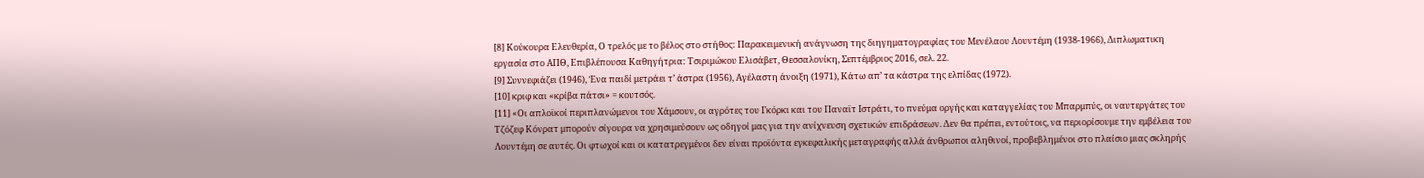[8] Κούκουρα Ελευθερία, Ο τρελός με το βέλος στο στήθος: Παρακειμενική ανάγνωση της διηγηματογραφίας του Μενέλαου Λουντέμη (1938-1966), Διπλωματικη εργασία στο ΑΠΘ, Επιβλέπουσα Καθηγήτρια: Τσιριμώκου Ελισάβετ, Θεσσαλονίκη, Σεπτέμβριος 2016, σελ. 22.
[9] Συννεφιάζει (1946), Ένα παιδί μετράει τ’ άστρα (1956), Αγέλαστη άνοιξη (1971), Κάτω απ’ τα κάστρα της ελπίδας (1972).
[10] κριφ και «κρίβα πάτσι» = κουτσός.
[11] «Οι απλοϊκοί περιπλανώμενοι του Χάμσουν, οι αγρότες του Γκόρκι και του Παναϊτ Ιστράτι, το πνεύμα οργής και καταγγελίας του Μπαρμπύς, οι ναυτεργάτες του Τζόζεφ Κόνρατ μπορούν σίγουρα να χρησιμεύσουν ως οδηγοί μας για την ανίχνευση σχετικών επιδράσεων. Δεν θα πρέπει, εντούτοις, να περιορίσουμε την εμβέλεια του Λουντέμη σε αυτές. Οι φτωχοί και οι κατατρεγμένοι δεν είναι προϊόντα εγκεφαλικής μεταγραφής αλλά άνθρωποι αληθινοί, προβεβλημένοι στο πλαίσιο μιας σκληρής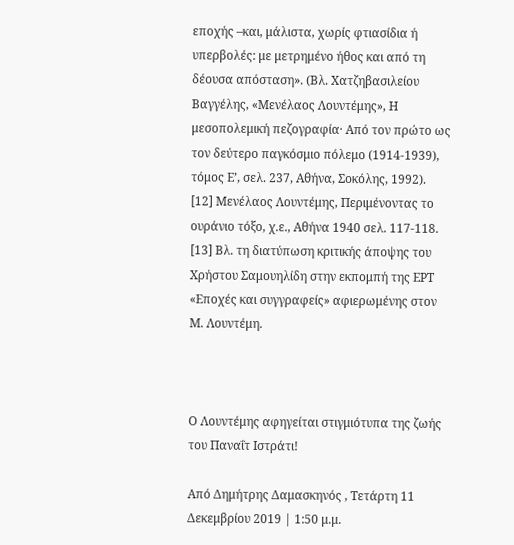εποχής –και, μάλιστα, χωρίς φτιασίδια ή υπερβολές: με μετρημένο ήθος και από τη δέουσα απόσταση». (Βλ. Χατζηβασιλείου Βαγγέλης, «Μενέλαος Λουντέμης», Η μεσοπολεμική πεζογραφία· Από τον πρώτο ως τον δεύτερο παγκόσμιο πόλεμο (1914-1939), τόμος Ε’, σελ. 237, Αθήνα, Σοκόλης, 1992).
[12] Μενέλαος Λουντέμης, Περιμένοντας το ουράνιο τόξο, χ.ε., Αθήνα 1940 σελ. 117-118.
[13] Βλ. τη διατύπωση κριτικής άποψης του Χρήστου Σαμουηλίδη στην εκπομπή της ΕΡΤ «Εποχές και συγγραφείς» αφιερωμένης στον Μ. Λουντέμη.



Ο Λουντέμης αφηγείται στιγμιότυπα της ζωής του Παναΐτ Ιστράτι!

Από Δημήτρης Δαμασκηνός , Τετάρτη 11 Δεκεμβρίου 2019 | 1:50 μ.μ.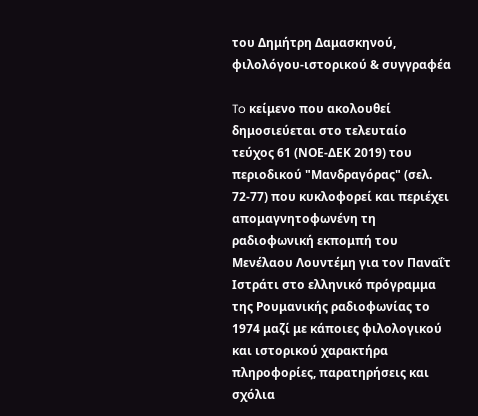του Δημήτρη Δαμασκηνού,
φιλολόγου-ιστορικού & συγγραφέα

To κείμενο που ακολουθεί δημοσιεύεται στο τελευταίο τεύχος 61 (ΝΟΕ-ΔΕΚ 2019) του περιοδικού "Μανδραγόρας" (σελ. 72-77) που κυκλοφορεί και περιέχει απομαγνητοφωνένη τη ραδιοφωνική εκπομπή του Μενέλαου Λουντέμη για τον Παναΐτ Ιστράτι στο ελληνικό πρόγραμμα της Ρουμανικής ραδιοφωνίας το 1974 μαζί με κάποιες φιλολογικού και ιστορικού χαρακτήρα πληροφορίες, παρατηρήσεις και σχόλια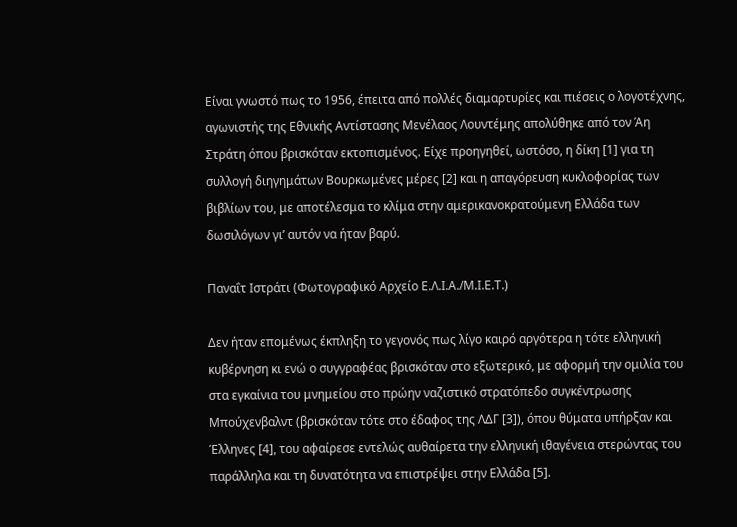Είναι γνωστό πως το 1956, έπειτα από πολλές διαμαρτυρίες και πιέσεις ο λογοτέχνης, αγωνιστής της Εθνικής Αντίστασης Μενέλαος Λουντέμης απολύθηκε από τον Άη Στράτη όπου βρισκόταν εκτοπισμένος. Είχε προηγηθεί, ωστόσο, η δίκη [1] για τη συλλογή διηγημάτων Βουρκωμένες μέρες [2] και η απαγόρευση κυκλοφορίας των βιβλίων του, με αποτέλεσμα το κλίμα στην αμερικανοκρατούμενη Ελλάδα των δωσιλόγων γι’ αυτόν να ήταν βαρύ.

Παναΐτ Ιστράτι (Φωτογραφικό Αρχείο Ε.Λ.Ι.Α./Μ.Ι.Ε.Τ.)

Δεν ήταν επομένως έκπληξη το γεγονός πως λίγο καιρό αργότερα η τότε ελληνική κυβέρνηση κι ενώ ο συγγραφέας βρισκόταν στο εξωτερικό, με αφορμή την ομιλία του στα εγκαίνια του μνημείου στο πρώην ναζιστικό στρατόπεδο συγκέντρωσης Μπούχενβαλντ (βρισκόταν τότε στο έδαφος της ΛΔΓ [3]), όπου θύματα υπήρξαν και Έλληνες [4], του αφαίρεσε εντελώς αυθαίρετα την ελληνική ιθαγένεια στερώντας του παράλληλα και τη δυνατότητα να επιστρέψει στην Ελλάδα [5].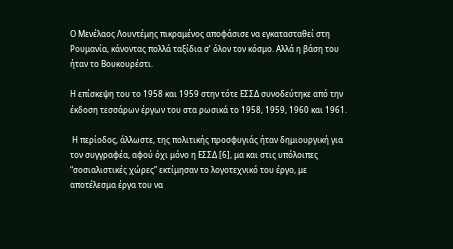Ο Μενέλαος Λουντέμης πικραμένος αποφάσισε να εγκατασταθεί στη Ρουμανία, κάνοντας πολλά ταξίδια σ’ όλον τον κόσμο. Αλλά η βάση του ήταν το Βουκουρέστι.

Η επίσκεψη του το 1958 και 1959 στην τότε ΕΣΣΔ συνοδεύτηκε από την έκδοση τεσσάρων έργων του στα ρωσικά το 1958, 1959, 1960 και 1961.

 Η περίοδος, άλλωστε, της πολιτικής προσφυγιάς ήταν δημιουργική για τον συγγραφέα, αφού όχι μόνο η ΕΣΣΔ [6], μα και στις υπόλοιπες “σοσιαλιστικές χώρες” εκτίμησαν το λογοτεχνικό του έργο, με αποτέλεσμα έργα του να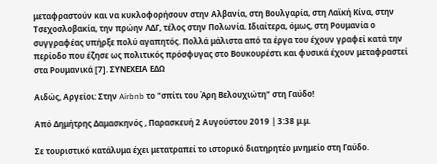μεταφραστούν και να κυκλοφορήσουν στην Αλβανία, στη Βουλγαρία, στη Λαϊκή Κίνα, στην Τσεχοσλοβακία, την πρώην ΛΔΓ, τέλος στην Πολωνία. Ιδιαίτερα, όμως, στη Ρουμανία ο συγγραφέας υπήρξε πολύ αγαπητός. Πολλά μάλιστα από τα έργα του έχουν γραφεί κατά την περίοδο που έζησε ως πολιτικός πρόσφυγας στο Βουκουρέστι και φυσικά έχουν μεταφραστεί στα Ρουμανικά [7]. ΣΥΝΕΧΕΙΑ ΕΔΩ

Αιδώς, Αργείοι: Στην Airbnb το "σπίτι του Άρη Βελουχιώτη" στη Γαύδο!

Από Δημήτρης Δαμασκηνός , Παρασκευή 2 Αυγούστου 2019 | 3:38 μ.μ.

Σε τουριστικό κατάλυμα έχει μετατραπεί το ιστορικό διατηρητέο μνημείο στη Γαύδο.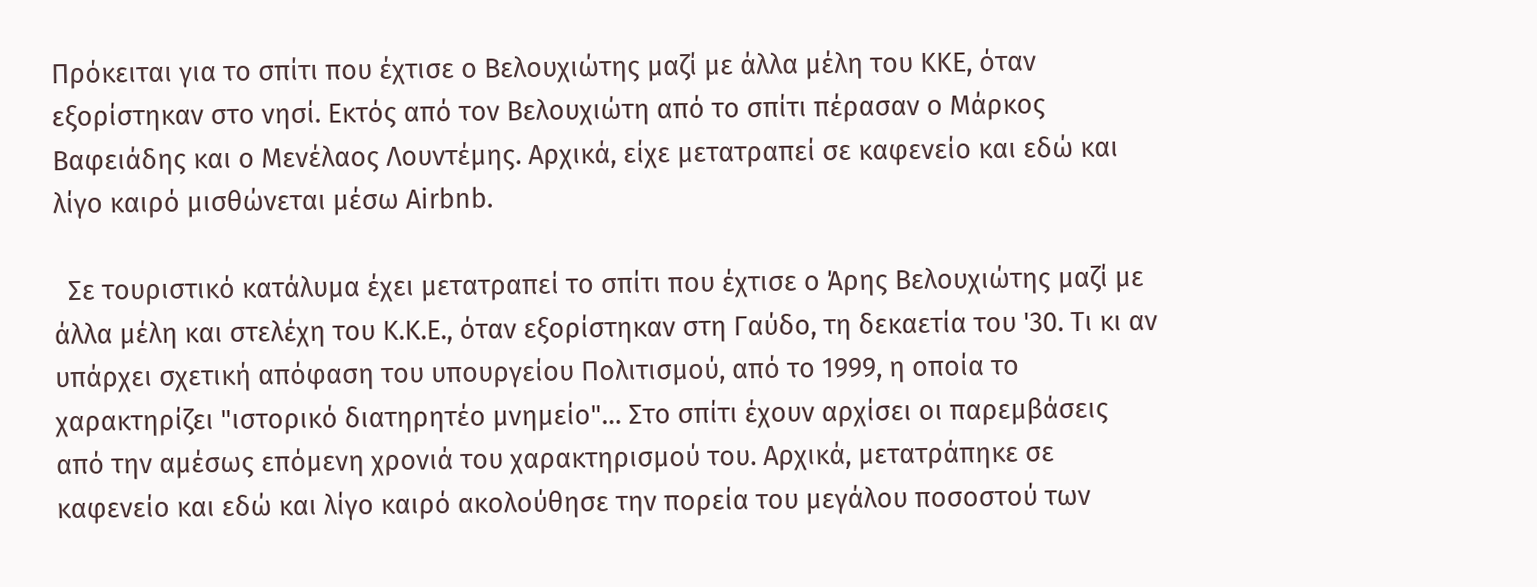Πρόκειται για το σπίτι που έχτισε ο Βελουχιώτης μαζί με άλλα μέλη του ΚΚΕ, όταν εξορίστηκαν στο νησί. Εκτός από τον Βελουχιώτη από το σπίτι πέρασαν ο Μάρκος Βαφειάδης και ο Μενέλαος Λουντέμης. Αρχικά, είχε μετατραπεί σε καφενείο και εδώ και λίγο καιρό μισθώνεται μέσω Airbnb.

  Σε τουριστικό κατάλυμα έχει μετατραπεί το σπίτι που έχτισε ο Άρης Βελουχιώτης μαζί με άλλα μέλη και στελέχη του Κ.Κ.Ε., όταν εξορίστηκαν στη Γαύδο, τη δεκαετία του '30. Τι κι αν υπάρχει σχετική απόφαση του υπουργείου Πολιτισμού, από το 1999, η οποία το χαρακτηρίζει "ιστορικό διατηρητέο μνημείο"… Στο σπίτι έχουν αρχίσει οι παρεμβάσεις από την αμέσως επόμενη χρονιά του χαρακτηρισμού του. Αρχικά, μετατράπηκε σε καφενείο και εδώ και λίγο καιρό ακολούθησε την πορεία του μεγάλου ποσοστού των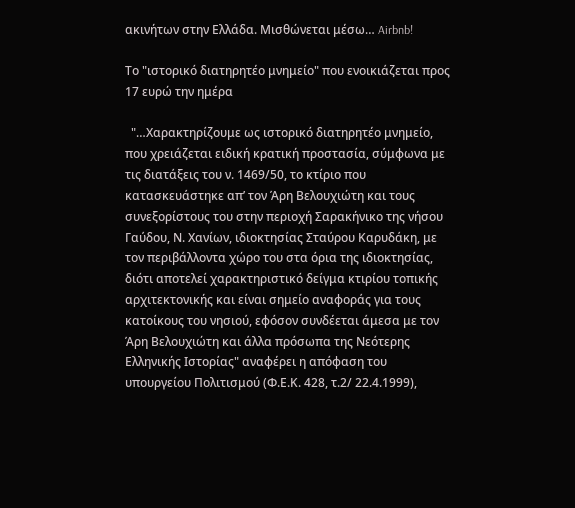ακινήτων στην Ελλάδα. Μισθώνεται μέσω… Airbnb!

Το "ιστορικό διατηρητέο μνημείο" που ενοικιάζεται προς 17 ευρώ την ημέρα

  "…Χαρακτηρίζουμε ως ιστορικό διατηρητέο μνημείο, που χρειάζεται ειδική κρατική προστασία, σύμφωνα με τις διατάξεις του ν. 1469/50, το κτίριο που κατασκευάστηκε απ’ τον Άρη Βελουχιώτη και τους συνεξορίστους του στην περιοχή Σαρακήνικο της νήσου Γαύδου, Ν. Χανίων, ιδιοκτησίας Σταύρου Καρυδάκη, με τον περιβάλλοντα χώρο του στα όρια της ιδιοκτησίας, διότι αποτελεί χαρακτηριστικό δείγμα κτιρίου τοπικής αρχιτεκτονικής και είναι σημείο αναφοράς για τους κατοίκους του νησιού, εφόσον συνδέεται άμεσα με τον Άρη Βελουχιώτη και άλλα πρόσωπα της Νεότερης Ελληνικής Ιστορίας" αναφέρει η απόφαση του υπουργείου Πολιτισμού (Φ.Ε.Κ. 428, τ.2/ 22.4.1999),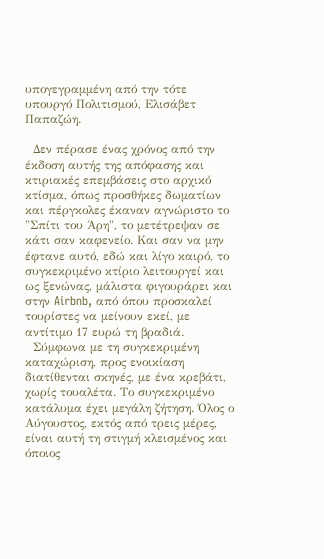υπογεγραμμένη από την τότε υπουργό Πολιτισμού, Ελισάβετ Παπαζώη.

  Δεν πέρασε ένας χρόνος από την έκδοση αυτής της απόφασης και κτιριακές επεμβάσεις στο αρχικό κτίσμα, όπως προσθήκες δωματίων και πέργκολες έκαναν αγνώριστο το "Σπίτι του Άρη", το μετέτρεψαν σε κάτι σαν καφενείο. Και σαν να μην έφτανε αυτό, εδώ και λίγο καιρό, το συγκεκριμένο κτίριο λειτουργεί και ως ξενώνας, μάλιστα φιγουράρει και στην Airbnb, από όπου προσκαλεί τουρίστες να μείνουν εκεί, με αντίτιμο 17 ευρώ τη βραδιά.
  Σύμφωνα με τη συγκεκριμένη καταχώριση, προς ενοικίαση διατίθενται σκηνές, με ένα κρεβάτι, χωρίς τουαλέτα. Το συγκεκριμένο κατάλυμα έχει μεγάλη ζήτηση. Όλος ο Αύγουστος, εκτός από τρεις μέρες, είναι αυτή τη στιγμή κλεισμένος και όποιος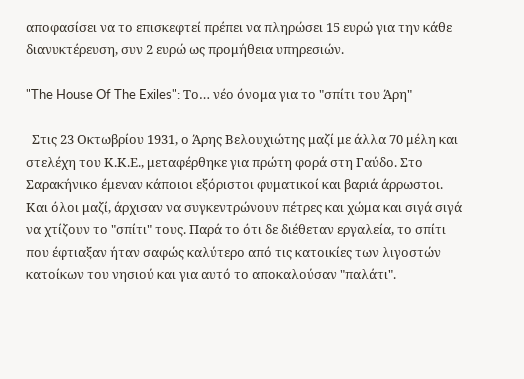αποφασίσει να το επισκεφτεί πρέπει να πληρώσει 15 ευρώ για την κάθε διανυκτέρευση, συν 2 ευρώ ως προμήθεια υπηρεσιών.

"The House Of The Exiles": Το… νέο όνομα για το "σπίτι του Άρη"

  Στις 23 Οκτωβρίου 1931, ο Άρης Βελουχιώτης μαζί με άλλα 70 μέλη και στελέχη του Κ.Κ.Ε., μεταφέρθηκε για πρώτη φορά στη Γαύδο. Στο Σαρακήνικο έμεναν κάποιοι εξόριστοι φυματικοί και βαριά άρρωστοι. Και όλοι μαζί, άρχισαν να συγκεντρώνουν πέτρες και χώμα και σιγά σιγά να χτίζουν το "σπίτι" τους. Παρά το ότι δε διέθεταν εργαλεία, το σπίτι που έφτιαξαν ήταν σαφώς καλύτερο από τις κατοικίες των λιγοστών κατοίκων του νησιού και για αυτό το αποκαλούσαν "παλάτι".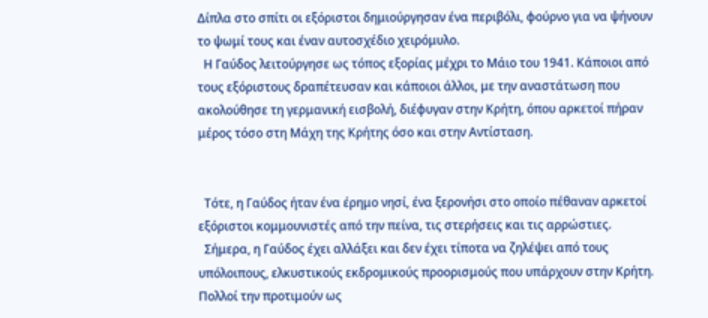Δίπλα στο σπίτι οι εξόριστοι δημιούργησαν ένα περιβόλι, φούρνο για να ψήνουν το ψωμί τους και έναν αυτοσχέδιο χειρόμυλο.
  Η Γαύδος λειτούργησε ως τόπος εξορίας μέχρι το Μάιο του 1941. Κάποιοι από τους εξόριστους δραπέτευσαν και κάποιοι άλλοι, με την αναστάτωση που ακολούθησε τη γερμανική εισβολή, διέφυγαν στην Κρήτη, όπου αρκετοί πήραν μέρος τόσο στη Μάχη της Κρήτης όσο και στην Αντίσταση.


  Τότε, η Γαύδος ήταν ένα έρημο νησί, ένα ξερονήσι στο οποίο πέθαναν αρκετοί εξόριστοι κομμουνιστές από την πείνα, τις στερήσεις και τις αρρώστιες.
  Σήμερα, η Γαύδος έχει αλλάξει και δεν έχει τίποτα να ζηλέψει από τους υπόλοιπους, ελκυστικούς εκδρομικούς προορισμούς που υπάρχουν στην Κρήτη. Πολλοί την προτιμούν ως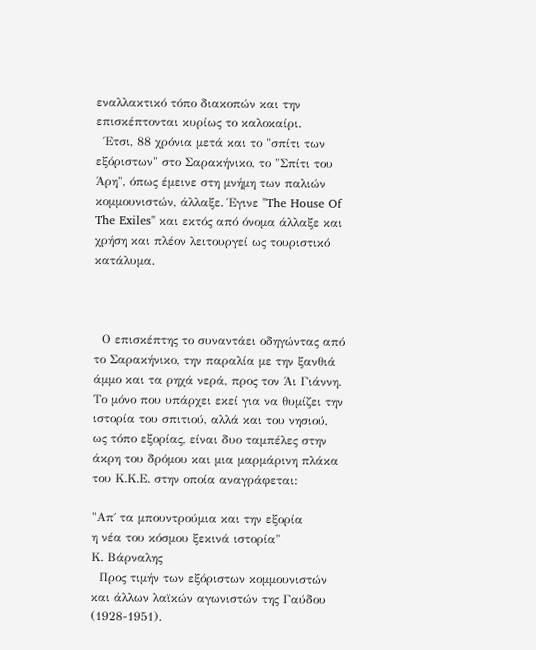εναλλακτικό τόπο διακοπών και την επισκέπτονται κυρίως το καλοκαίρι.
  Έτσι, 88 χρόνια μετά και το "σπίτι των εξόριστων" στο Σαρακήνικο, το "Σπίτι του Άρη", όπως έμεινε στη μνήμη των παλιών κομμουνιστών, άλλαξε. Έγινε "The House Of The Exiles" και εκτός από όνομα άλλαξε και χρήση και πλέον λειτουργεί ως τουριστικό κατάλυμα.



  Ο επισκέπτης το συναντάει οδηγώντας από το Σαρακήνικο, την παραλία με την ξανθιά άμμο και τα ρηχά νερά, προς τον Άι Γιάννη. Το μόνο που υπάρχει εκεί για να θυμίζει την ιστορία του σπιτιού, αλλά και του νησιού, ως τόπο εξορίας, είναι δυο ταμπέλες στην άκρη του δρόμου και μια μαρμάρινη πλάκα του Κ.Κ.Ε. στην οποία αναγράφεται:

"Απ΄ τα μπουντρούμια και την εξορία
η νέα του κόσμου ξεκινά ιστορία"
Κ. Βάρναλης
  Προς τιμήν των εξόριστων κομμουνιστών και άλλων λαϊκών αγωνιστών της Γαύδου (1928-1951).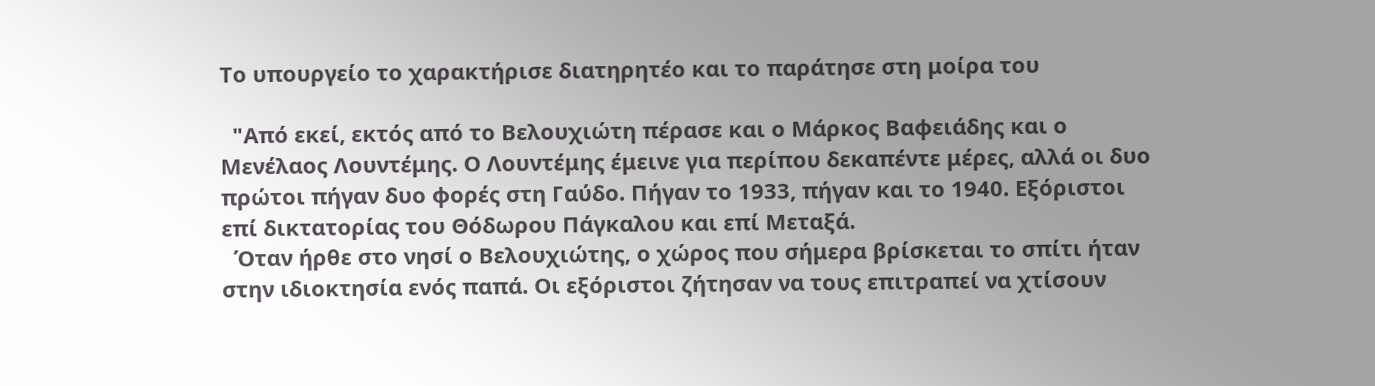Το υπουργείο το χαρακτήρισε διατηρητέο και το παράτησε στη μοίρα του

  "Από εκεί, εκτός από το Βελουχιώτη πέρασε και ο Μάρκος Βαφειάδης και ο Μενέλαος Λουντέμης. Ο Λουντέμης έμεινε για περίπου δεκαπέντε μέρες, αλλά οι δυο πρώτοι πήγαν δυο φορές στη Γαύδο. Πήγαν το 1933, πήγαν και το 1940. Εξόριστοι επί δικτατορίας του Θόδωρου Πάγκαλου και επί Μεταξά.
  Όταν ήρθε στο νησί ο Βελουχιώτης, ο χώρος που σήμερα βρίσκεται το σπίτι ήταν στην ιδιοκτησία ενός παπά. Οι εξόριστοι ζήτησαν να τους επιτραπεί να χτίσουν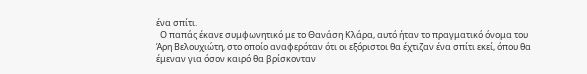ένα σπίτι.
  Ο παπάς έκανε συμφωνητικό με το Θανάση Κλάρα, αυτό ήταν το πραγματικό όνομα του Άρη Βελουχιώτη, στο οποίο αναφερόταν ότι οι εξόριστοι θα έχτιζαν ένα σπίτι εκεί, όπου θα έμεναν για όσον καιρό θα βρίσκονταν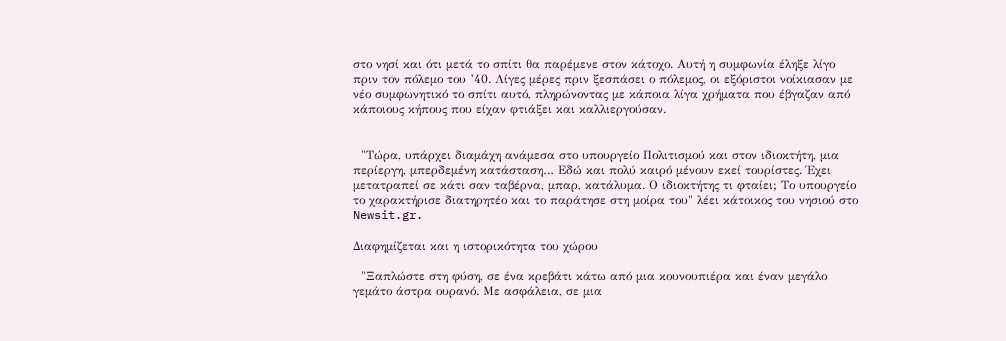στο νησί και ότι μετά το σπίτι θα παρέμενε στον κάτοχο. Αυτή η συμφωνία έληξε λίγο πριν τον πόλεμο του ’40. Λίγες μέρες πριν ξεσπάσει ο πόλεμος, οι εξόριστοι νοίκιασαν με νέο συμφωνητικό το σπίτι αυτό, πληρώνοντας με κάποια λίγα χρήματα που έβγαζαν από κάποιους κήπους που είχαν φτιάξει και καλλιεργούσαν.


  "Τώρα, υπάρχει διαμάχη ανάμεσα στο υπουργείο Πολιτισμού και στον ιδιοκτήτη, μια περίεργη, μπερδεμένη κατάσταση… Εδώ και πολύ καιρό μένουν εκεί τουρίστες. Έχει μετατραπεί σε κάτι σαν ταβέρνα, μπαρ, κατάλυμα. Ο ιδιοκτήτης τι φταίει; Το υπουργείο το χαρακτήρισε διατηρητέο και το παράτησε στη μοίρα του" λέει κάτοικος του νησιού στο Newsit.gr.

Διαφημίζεται και η ιστορικότητα του χώρου

  "Ξαπλώστε στη φύση, σε ένα κρεβάτι κάτω από μια κουνουπιέρα και έναν μεγάλο γεμάτο άστρα ουρανό. Με ασφάλεια, σε μια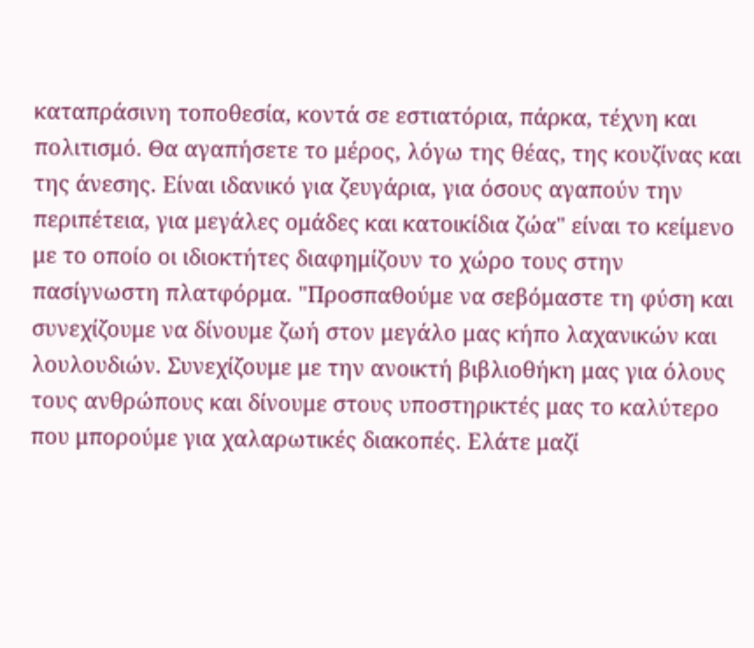καταπράσινη τοποθεσία, κοντά σε εστιατόρια, πάρκα, τέχνη και πολιτισμό. Θα αγαπήσετε το μέρος, λόγω της θέας, της κουζίνας και της άνεσης. Είναι ιδανικό για ζευγάρια, για όσους αγαπούν την περιπέτεια, για μεγάλες ομάδες και κατοικίδια ζώα" είναι το κείμενο με το οποίο οι ιδιοκτήτες διαφημίζουν το χώρο τους στην πασίγνωστη πλατφόρμα. "Προσπαθούμε να σεβόμαστε τη φύση και συνεχίζουμε να δίνουμε ζωή στον μεγάλο μας κήπο λαχανικών και λουλουδιών. Συνεχίζουμε με την ανοικτή βιβλιοθήκη μας για όλους τους ανθρώπους και δίνουμε στους υποστηρικτές μας το καλύτερο που μπορούμε για χαλαρωτικές διακοπές. Ελάτε μαζί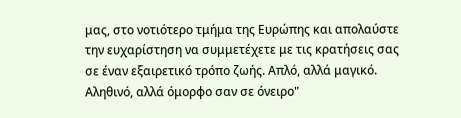μας, στο νοτιότερο τμήμα της Ευρώπης και απολαύστε την ευχαρίστηση να συμμετέχετε με τις κρατήσεις σας σε έναν εξαιρετικό τρόπο ζωής. Απλό, αλλά μαγικό. Αληθινό, αλλά όμορφο σαν σε όνειρο"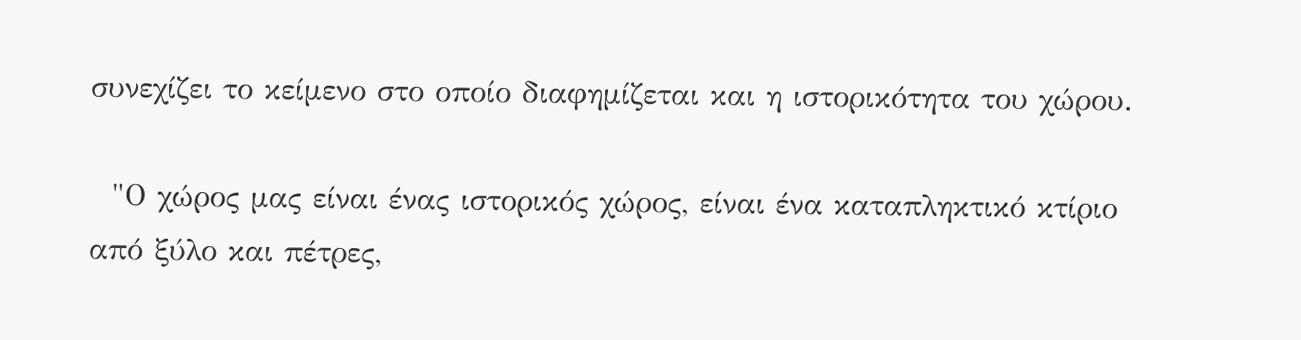συνεχίζει το κείμενο στο οποίο διαφημίζεται και η ιστορικότητα του χώρου.

  "Ο χώρος μας είναι ένας ιστορικός χώρος, είναι ένα καταπληκτικό κτίριο από ξύλο και πέτρες,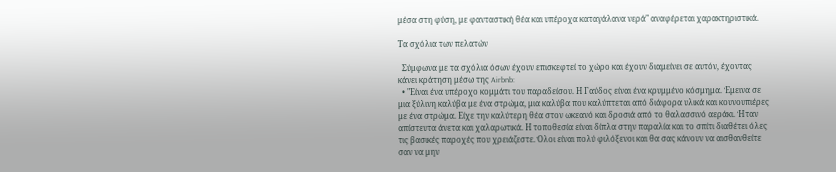μέσα στη φύση, με φανταστική θέα και υπέροχα καταγάλανα νερά" αναφέρεται χαρακτηριστικά.

Τα σχόλια των πελατών

  Σύμφωνα με τα σχόλια όσων έχουν επισκεφτεί το χώρο και έχουν διαμείνει σε αυτόν, έχοντας κάνει κράτηση μέσω της Airbnb:
  • "Είναι ένα υπέροχο κομμάτι του παραδείσου. Η Γαύδος είναι ένα κρυμμένο κόσμημα. Έμεινα σε μια ξύλινη καλύβα με ένα στρώμα, μια καλύβα που καλύπτεται από διάφορα υλικά και κουνουπιέρες με ένα στρώμα. Είχε την καλύτερη θέα στον ωκεανό και δροσιά από το θαλασσινό αεράκι. Ήταν απίστευτα άνετα και χαλαρωτικά. Η τοποθεσία είναι δίπλα στην παραλία και το σπίτι διαθέτει όλες τις βασικές παροχές που χρειάζεστε. Όλοι είναι πολύ φιλόξενοι και θα σας κάνουν να αισθανθείτε σαν να μην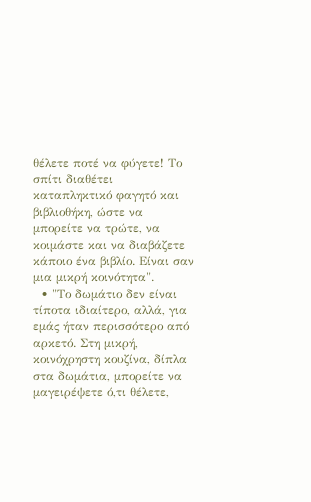θέλετε ποτέ να φύγετε! Το σπίτι διαθέτει καταπληκτικό φαγητό και βιβλιοθήκη, ώστε να μπορείτε να τρώτε, να κοιμάστε και να διαβάζετε κάποιο ένα βιβλίο. Είναι σαν μια μικρή κοινότητα".
  • "Το δωμάτιο δεν είναι τίποτα ιδιαίτερο, αλλά, για εμάς ήταν περισσότερο από αρκετό. Στη μικρή, κοινόχρηστη κουζίνα, δίπλα στα δωμάτια, μπορείτε να μαγειρέψετε ό,τι θέλετε,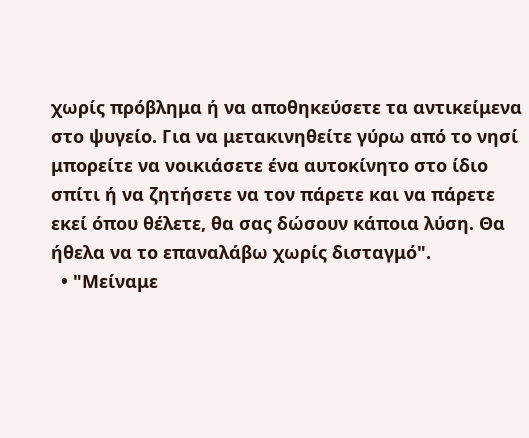χωρίς πρόβλημα ή να αποθηκεύσετε τα αντικείμενα στο ψυγείο. Για να μετακινηθείτε γύρω από το νησί μπορείτε να νοικιάσετε ένα αυτοκίνητο στο ίδιο σπίτι ή να ζητήσετε να τον πάρετε και να πάρετε εκεί όπου θέλετε, θα σας δώσουν κάποια λύση. Θα ήθελα να το επαναλάβω χωρίς δισταγμό".
  • "Μείναμε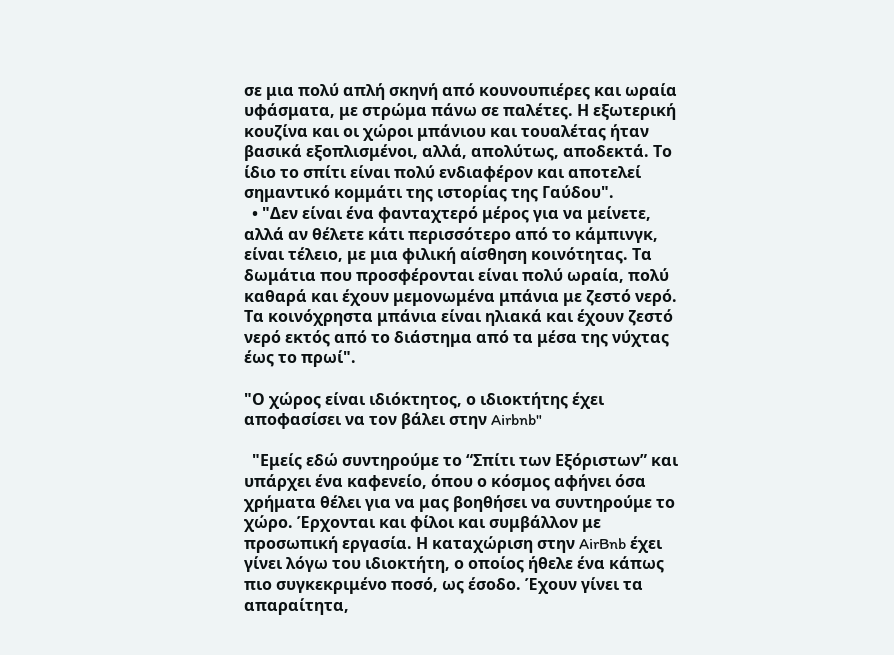σε μια πολύ απλή σκηνή από κουνουπιέρες και ωραία υφάσματα, με στρώμα πάνω σε παλέτες. Η εξωτερική κουζίνα και οι χώροι μπάνιου και τουαλέτας ήταν βασικά εξοπλισμένοι, αλλά, απολύτως, αποδεκτά. Το ίδιο το σπίτι είναι πολύ ενδιαφέρον και αποτελεί σημαντικό κομμάτι της ιστορίας της Γαύδου".
  • "Δεν είναι ένα φανταχτερό μέρος για να μείνετε, αλλά αν θέλετε κάτι περισσότερο από το κάμπινγκ, είναι τέλειο, με μια φιλική αίσθηση κοινότητας. Τα δωμάτια που προσφέρονται είναι πολύ ωραία, πολύ καθαρά και έχουν μεμονωμένα μπάνια με ζεστό νερό. Τα κοινόχρηστα μπάνια είναι ηλιακά και έχουν ζεστό νερό εκτός από το διάστημα από τα μέσα της νύχτας έως το πρωί".

"Ο χώρος είναι ιδιόκτητος, ο ιδιοκτήτης έχει αποφασίσει να τον βάλει στην Airbnb"

  "Εμείς εδώ συντηρούμε το “Σπίτι των Εξόριστων” και υπάρχει ένα καφενείο, όπου ο κόσμος αφήνει όσα χρήματα θέλει για να μας βοηθήσει να συντηρούμε το χώρο. Έρχονται και φίλοι και συμβάλλον με προσωπική εργασία. Η καταχώριση στην AirBnb έχει γίνει λόγω του ιδιοκτήτη, ο οποίος ήθελε ένα κάπως πιο συγκεκριμένο ποσό, ως έσοδο. Έχουν γίνει τα απαραίτητα,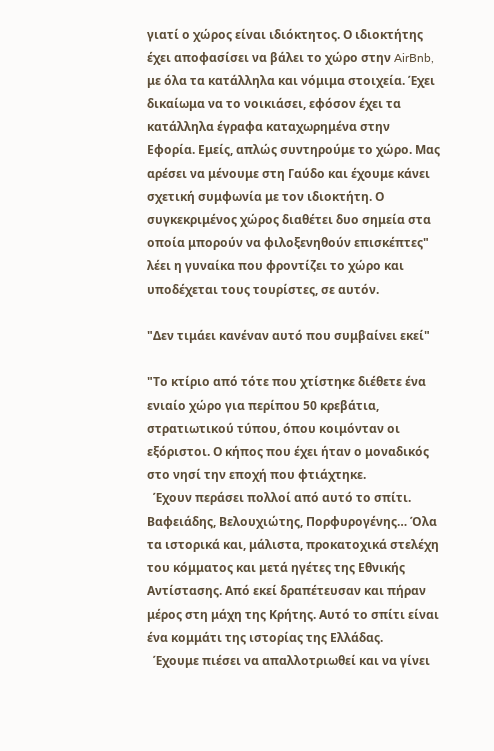γιατί ο χώρος είναι ιδιόκτητος. Ο ιδιοκτήτης έχει αποφασίσει να βάλει το χώρο στην AirBnb, με όλα τα κατάλληλα και νόμιμα στοιχεία. Έχει δικαίωμα να το νοικιάσει, εφόσον έχει τα κατάλληλα έγραφα καταχωρημένα στην Εφορία. Εμείς, απλώς συντηρούμε το χώρο. Μας αρέσει να μένουμε στη Γαύδο και έχουμε κάνει σχετική συμφωνία με τον ιδιοκτήτη. Ο συγκεκριμένος χώρος διαθέτει δυο σημεία στα οποία μπορούν να φιλοξενηθούν επισκέπτες" λέει η γυναίκα που φροντίζει το χώρο και υποδέχεται τους τουρίστες, σε αυτόν.

"Δεν τιμάει κανέναν αυτό που συμβαίνει εκεί"

"Το κτίριο από τότε που χτίστηκε διέθετε ένα ενιαίο χώρο για περίπου 50 κρεβάτια, στρατιωτικού τύπου, όπου κοιμόνταν οι εξόριστοι. Ο κήπος που έχει ήταν ο μοναδικός στο νησί την εποχή που φτιάχτηκε.
  Έχουν περάσει πολλοί από αυτό το σπίτι. Βαφειάδης, Βελουχιώτης, Πορφυρογένης… Όλα τα ιστορικά και, μάλιστα, προκατοχικά στελέχη του κόμματος και μετά ηγέτες της Εθνικής Αντίστασης. Από εκεί δραπέτευσαν και πήραν μέρος στη μάχη της Κρήτης. Αυτό το σπίτι είναι ένα κομμάτι της ιστορίας της Ελλάδας.
  Έχουμε πιέσει να απαλλοτριωθεί και να γίνει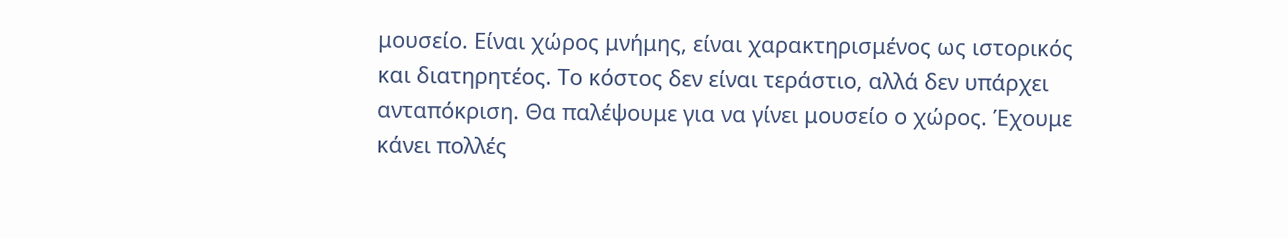μουσείο. Είναι χώρος μνήμης, είναι χαρακτηρισμένος ως ιστορικός και διατηρητέος. Το κόστος δεν είναι τεράστιο, αλλά δεν υπάρχει ανταπόκριση. Θα παλέψουμε για να γίνει μουσείο ο χώρος. Έχουμε κάνει πολλές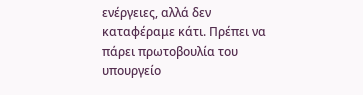ενέργειες, αλλά δεν καταφέραμε κάτι. Πρέπει να πάρει πρωτοβουλία του υπουργείο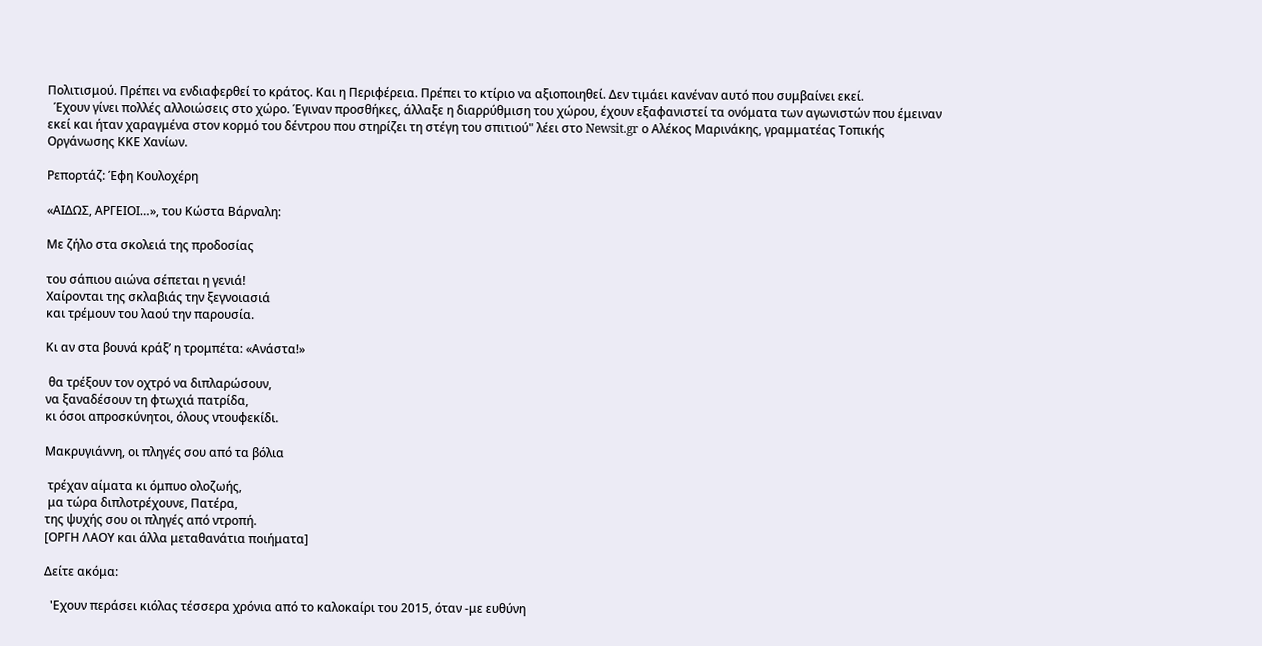Πολιτισμού. Πρέπει να ενδιαφερθεί το κράτος. Και η Περιφέρεια. Πρέπει το κτίριο να αξιοποιηθεί. Δεν τιμάει κανέναν αυτό που συμβαίνει εκεί.
  Έχουν γίνει πολλές αλλοιώσεις στο χώρο. Έγιναν προσθήκες, άλλαξε η διαρρύθμιση του χώρου, έχουν εξαφανιστεί τα ονόματα των αγωνιστών που έμειναν εκεί και ήταν χαραγμένα στον κορμό του δέντρου που στηρίζει τη στέγη του σπιτιού" λέει στο Newsit.gr ο Αλέκος Μαρινάκης, γραμματέας Τοπικής Οργάνωσης ΚΚΕ Χανίων.

Ρεπορτάζ: Έφη Κουλοχέρη

«ΑΙΔΩΣ, ΑΡΓΕΙΟΙ…», του Κώστα Βάρναλη:

Με ζήλο στα σκολειά της προδοσίας

του σάπιου αιώνα σέπεται η γενιά!
Χαίρονται της σκλαβιάς την ξεγνοιασιά
και τρέμουν του λαού την παρουσία.

Κι αν στα βουνά κράξ’ η τρομπέτα: «Ανάστα!»

 θα τρέξουν τον οχτρό να διπλαρώσουν,
να ξαναδέσουν τη φτωχιά πατρίδα,
κι όσοι απροσκύνητοι, όλους ντουφεκίδι.

Μακρυγιάννη, οι πληγές σου από τα βόλια

 τρέχαν αίματα κι όμπυο ολοζωής,
 μα τώρα διπλοτρέχουνε, Πατέρα,
της ψυχής σου οι πληγές από ντροπή.
[ΟΡΓΗ ΛΑΟΥ και άλλα μεταθανάτια ποιήματα]

Δείτε ακόμα:

  'Εχουν περάσει κιόλας τέσσερα χρόνια από το καλοκαίρι του 2015, όταν -με ευθύνη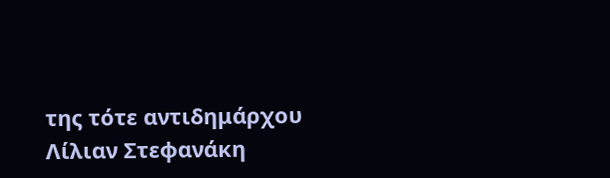της τότε αντιδημάρχου Λίλιαν Στεφανάκη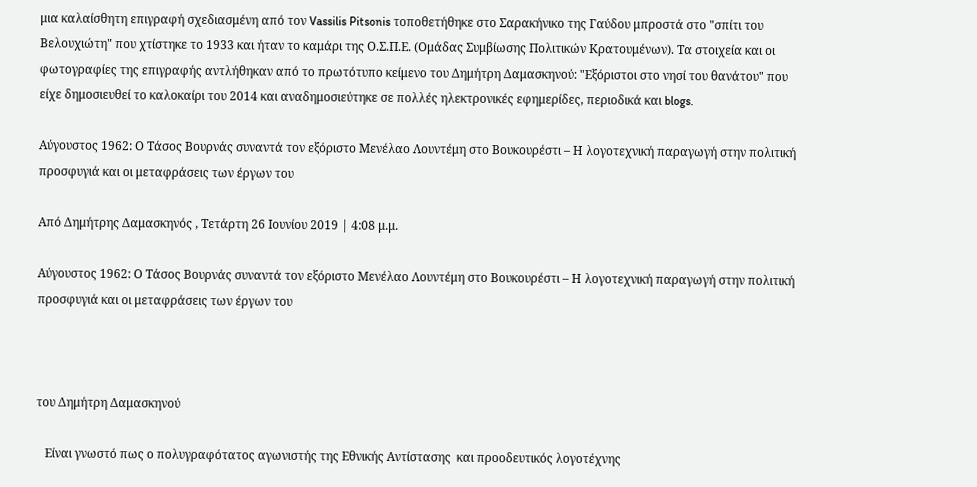μια καλαίσθητη επιγραφή σχεδιασμένη από τον Vassilis Pitsonis τοποθετήθηκε στο Σαρακήνικο της Γαύδου μπροστά στο "σπίτι του Βελουχιώτη" που χτίστηκε το 1933 και ήταν το καμάρι της Ο.Σ.Π.Ε. (Ομάδας Συμβίωσης Πολιτικών Κρατουμένων). Τα στοιχεία και οι φωτογραφίες της επιγραφής αντλήθηκαν από το πρωτότυπο κείμενο του Δημήτρη Δαμασκηνού: "Εξόριστοι στο νησί του θανάτου" που είχε δημοσιευθεί το καλοκαίρι του 2014 και αναδημοσιεύτηκε σε πολλές ηλεκτρονικές εφημερίδες, περιοδικά και blogs.

Αύγουστος 1962: Ο Τάσος Βουρνάς συναντά τον εξόριστο Μενέλαο Λουντέμη στο Βουκουρέστι – Η λογοτεχνική παραγωγή στην πολιτική προσφυγιά και οι μεταφράσεις των έργων του

Από Δημήτρης Δαμασκηνός , Τετάρτη 26 Ιουνίου 2019 | 4:08 μ.μ.

Αύγουστος 1962: Ο Τάσος Βουρνάς συναντά τον εξόριστο Μενέλαο Λουντέμη στο Βουκουρέστι – Η λογοτεχνική παραγωγή στην πολιτική προσφυγιά και οι μεταφράσεις των έργων του



του Δημήτρη Δαμασκηνού

   Είναι γνωστό πως ο πολυγραφότατος αγωνιστής της Εθνικής Αντίστασης  και προοδευτικός λογοτέχνης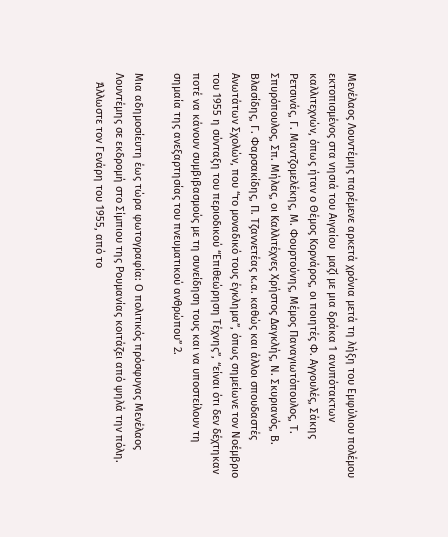Μενέλαος Λουντέμης παρέμενε αρκετά χρόνια μετά τη λήξη του Εμφύλιου πολέμου εκτοπισμένος στα νησιά του Αιγαίου  μαζί με μια δράκα 1 ανυπότακτων καλλιτεχνών, όπως ήταν ο Θέμος Κορνάρος, οι ποιητές Φ. Αγγουλές, Σάκης Ρετσινάς, Γ. Μαντζομελέκης, Μ. Φουρτούνης, Μέμος Παναγιωτόπουλος, Τ. Σπυρόπουλος, Σπ. Μήλας, οι Καλλιτέχνες Χρήστος Δαγκλής, Ν. Σκυριανός, Β. Βλασίδης, Γ. Φαρσακίδης, Π. Τζαννετέας κ.α. καθώς και άλλοι σπουδαστές Ανωτάτων Σχολών, που “το μοναδικό τους έγκλημα”, όπως σημείωνε τον Νοέμβριο του 1955 η σύνταξη του περιοδικού “Επιθεώρηση Τέχνης”, “είναι ότι δεν δέχτηκαν ποτέ να κάνουν συμβιβασμούς με τη συνείδηση τους και να υποστείλουν τη σημαία της ανεξαρτησίας του πνευματικού ανθρώπου” 2.

Μια αδημοσίευτη έως τώρα φωτογραφία: Ο πολιτικός πρόσφυγας Μενέλαος Λουντέμης σε εκδρομή στο Σίμπιου της Ρουμανίας κοιτάζει από ψηλά την πόλη.
   Άλλωστε τον Γενάρη του 1955, από το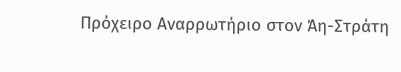Πρόχειρο Αναρρωτήριο στον Άη-Στράτη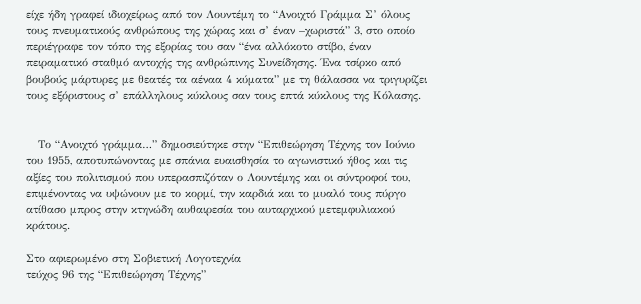είχε ήδη γραφεί ιδιοχείρως από τον Λουντέμη το “Ανοιχτό Γράμμα Σ’ όλους τους πνευματικούς ανθρώπους της χώρας και σ’ έναν –χωριστά” 3, στο οποίο περιέγραφε τον τόπο της εξορίας του σαν “ένα αλλόκοτο στίβο, έναν πειραματικό σταθμό αντοχής της ανθρώπινης Συνείδησης. Ένα τσίρκο από βουβούς μάρτυρες με θεατές τα αέναα 4 κύματα” με τη θάλασσα να τριγυρίζει τους εξόριστους σ’ επάλληλους κύκλους σαν τους επτά κύκλους της Κόλασης.


   Το “Ανοιχτό γράμμα…” δημοσιεύτηκε στην “Επιθεώρηση Τέχνης τον Ιούνιο του 1955, αποτυπώνοντας με σπάνια ευαισθησία το αγωνιστικό ήθος και τις αξίες του πολιτισμού που υπερασπιζόταν ο Λουντέμης και οι σύντροφοί του, επιμένοντας να υψώνουν με το κορμί, την καρδιά και το μυαλό τους πύργο ατίθασο μπρος στην κτηνώδη αυθαιρεσία του αυταρχικού μετεμφυλιακού κράτους.

Στο αφιερωμένο στη Σοβιετική Λογοτεχνία
τεύχος 96 της “Επιθεώρηση Τέχνης”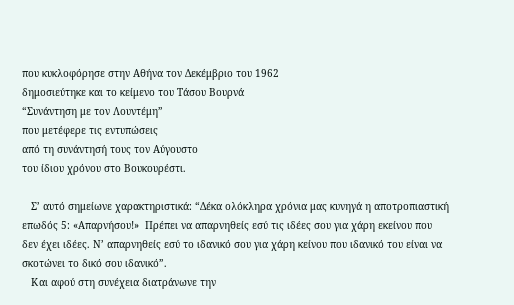που κυκλοφόρησε στην Αθήνα τον Δεκέμβριο του 1962
δημοσιεύτηκε και το κείμενο του Τάσου Βουρνά
“Συνάντηση με τον Λουντέμη”
που μετέφερε τις εντυπώσεις
από τη συνάντησή τους τον Αύγουστο
του ίδιου χρόνου στο Βουκουρέστι.

   Σ’ αυτό σημείωνε χαρακτηριστικά: “Δέκα ολόκληρα χρόνια μας κυνηγά η αποτροπιαστική επωδός 5: «Απαρνήσου!»  Πρέπει να απαρνηθείς εσύ τις ιδέες σου για χάρη εκείνου που δεν έχει ιδέες. Ν’ απαρνηθείς εσύ το ιδανικό σου για χάρη κείνου που ιδανικό του είναι να σκοτώνει το δικό σου ιδανικό”.
   Και αφού στη συνέχεια διατράνωνε την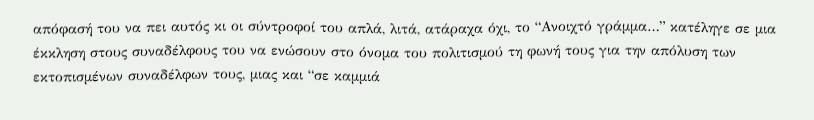απόφασή του να πει αυτός κι οι σύντροφοί του απλά, λιτά, ατάραχα όχι, το “Ανοιχτό γράμμα…” κατέληγε σε μια έκκληση στους συναδέλφους του να ενώσουν στο όνομα του πολιτισμού τη φωνή τους για την απόλυση των εκτοπισμένων συναδέλφων τους, μιας και “σε καμμιά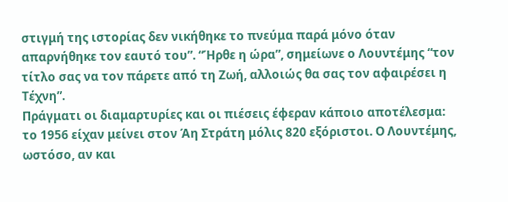στιγμή της ιστορίας δεν νικήθηκε το πνεύμα παρά μόνο όταν απαρνήθηκε τον εαυτό του”. “Ήρθε η ώρα”, σημείωνε ο Λουντέμης “τον τίτλο σας να τον πάρετε από τη Ζωή, αλλοιώς θα σας τον αφαιρέσει η Τέχνη”.
Πράγματι οι διαμαρτυρίες και οι πιέσεις έφεραν κάποιο αποτέλεσμα: το 1956 είχαν μείνει στον Άη Στράτη μόλις 820 εξόριστοι. Ο Λουντέμης, ωστόσο, αν και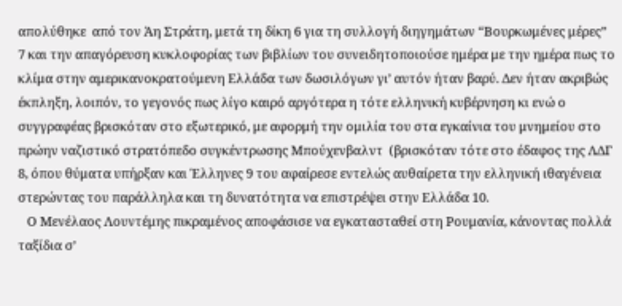απολύθηκε  από τον Άη Στράτη, μετά τη δίκη 6 για τη συλλογή διηγημάτων “Βουρκωμένες μέρες” 7 και την απαγόρευση κυκλοφορίας των βιβλίων του συνειδητοποιούσε ημέρα με την ημέρα πως το κλίμα στην αμερικανοκρατούμενη Ελλάδα των δωσιλόγων γι’ αυτόν ήταν βαρύ. Δεν ήταν ακριβώς έκπληξη, λοιπόν, το γεγονός πως λίγο καιρό αργότερα η τότε ελληνική κυβέρνηση κι ενώ ο συγγραφέας βρισκόταν στο εξωτερικό, με αφορμή την ομιλία του στα εγκαίνια του μνημείου στο πρώην ναζιστικό στρατόπεδο συγκέντρωσης Μπούχενβαλντ  (βρισκόταν τότε στο έδαφος της ΛΔΓ 8, όπου θύματα υπήρξαν και Έλληνες 9 του αφαίρεσε εντελώς αυθαίρετα την ελληνική ιθαγένεια στερώντας του παράλληλα και τη δυνατότητα να επιστρέψει στην Ελλάδα 10.
   Ο Μενέλαος Λουντέμης πικραμένος αποφάσισε να εγκατασταθεί στη Ρουμανία, κάνοντας πολλά ταξίδια σ’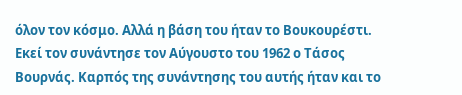όλον τον κόσμο. Αλλά η βάση του ήταν το Βουκουρέστι. Εκεί τον συνάντησε τον Αύγουστο του 1962 ο Τάσος Βουρνάς. Καρπός της συνάντησης του αυτής ήταν και το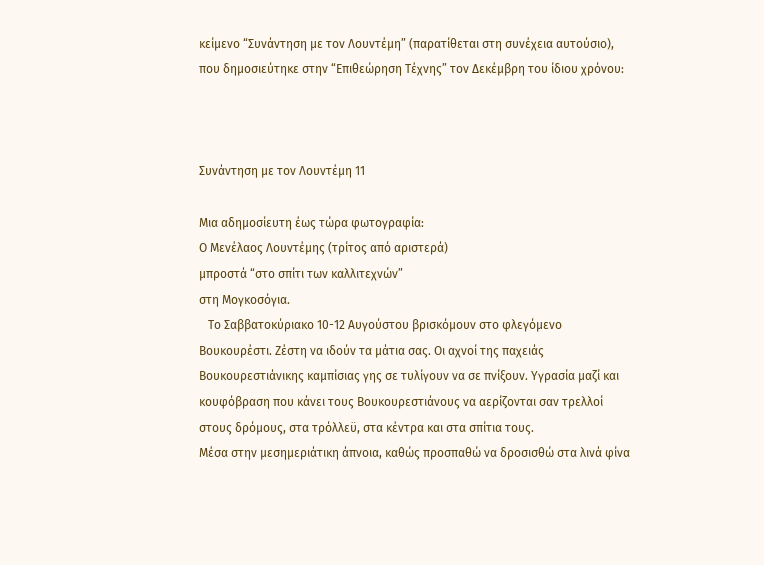κείμενο “Συνάντηση με τον Λουντέμη” (παρατίθεται στη συνέχεια αυτούσιο), που δημοσιεύτηκε στην “Επιθεώρηση Τέχνης” τον Δεκέμβρη του ίδιου χρόνου:



Συνάντηση με τον Λουντέμη 11

Μια αδημοσίευτη έως τώρα φωτογραφία:
Ο Μενέλαος Λουντέμης (τρίτος από αριστερά)
μπροστά “στο σπίτι των καλλιτεχνών”
στη Μογκοσόγια.
   Το Σαββατοκύριακο 10-12 Αυγούστου βρισκόμουν στο φλεγόμενο Βουκουρέστι. Ζέστη να ιδούν τα μάτια σας. Οι αχνοί της παχειάς Βουκουρεστιάνικης καμπίσιας γης σε τυλίγουν να σε πνίξουν. Υγρασία μαζί και κουφόβραση που κάνει τους Βουκουρεστιάνους να αερίζονται σαν τρελλοί στους δρόμους, στα τρόλλεϋ, στα κέντρα και στα σπίτια τους.
Μέσα στην μεσημεριάτικη άπνοια, καθώς προσπαθώ να δροσισθώ στα λινά φίνα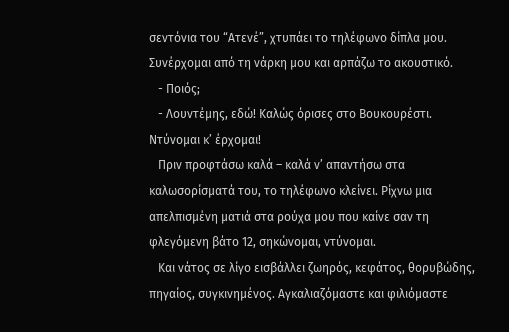σεντόνια του “Ατενέ”, χτυπάει το τηλέφωνο δίπλα μου. Συνέρχομαι από τη νάρκη μου και αρπάζω το ακουστικό.
   - Ποιός;
   - Λουντέμης, εδώ! Καλώς όρισες στο Βουκουρέστι. Ντύνομαι κ’ έρχομαι!
   Πριν προφτάσω καλά – καλά ν’ απαντήσω στα καλωσορίσματά του, το τηλέφωνο κλείνει. Ρίχνω μια απελπισμένη ματιά στα ρούχα μου που καίνε σαν τη φλεγόμενη βάτο 12, σηκώνομαι, ντύνομαι.
   Και νάτος σε λίγο εισβάλλει ζωηρός, κεφάτος, θορυβώδης, πηγαίος, συγκινημένος. Αγκαλιαζόμαστε και φιλιόμαστε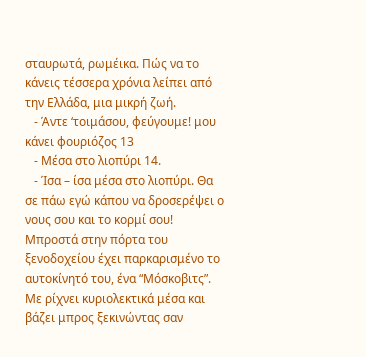σταυρωτά, ρωμέικα. Πώς να το κάνεις τέσσερα χρόνια λείπει από την Ελλάδα, μια μικρή ζωή.
   - Άντε ‘τοιμάσου, φεύγουμε! μου κάνει φουριόζος 13
   - Μέσα στο λιοπύρι 14.
   - Ίσα – ίσα μέσα στο λιοπύρι. Θα σε πάω εγώ κάπου να δροσερέψει ο νους σου και το κορμί σου!    Μπροστά στην πόρτα του ξενοδοχείου έχει παρκαρισμένο το αυτοκίνητό του, ένα “Μόσκοβιτς”. Με ρίχνει κυριολεκτικά μέσα και βάζει μπρος ξεκινώντας σαν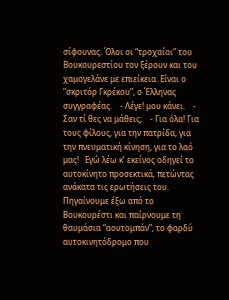σίφουνας. Όλοι οι “τροχαίοι” του Βουκουρεστίου τον ξέρουν και του χαμογελάνε με επιείκεια. Είναι ο “σκριτόρ Γκρέκου”, ο Έλληνας συγγραφέας.    - Λέγε! μου κάνει.    - Σαν τί θες να μάθεις;    - Για όλα! Για τους φίλους, για την πατρίδα, για την πνευματική κίνηση, για το λαό μας!   Εγώ λέω κ’ εκείνος οδηγεί το αυτοκίνητο προσεκτικά, πετώντας ανάκατα τις ερωτήσεις του. Πηγαίνουμε έξω από το Βουκουρέστι και παίρνουμε τη θαυμάσια “αουτομπάν”, το φαρδύ αυτοκινητόδρομο που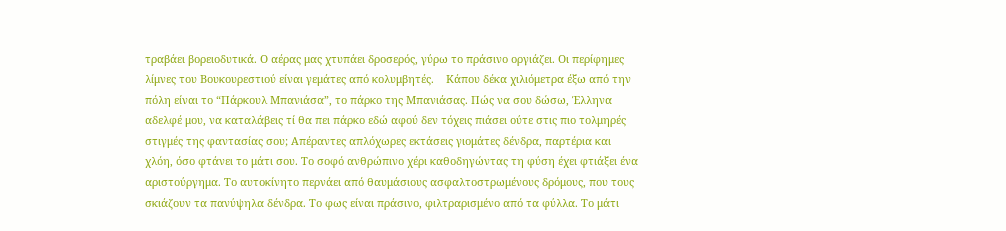τραβάει βορειοδυτικά. Ο αέρας μας χτυπάει δροσερός, γύρω το πράσινο οργιάζει. Οι περίφημες λίμνες του Βουκουρεστιού είναι γεμάτες από κολυμβητές.    Κάπου δέκα χιλιόμετρα έξω από την πόλη είναι το “Πάρκουλ Μπανιάσα”, το πάρκο της Μπανιάσας. Πώς να σου δώσω, Έλληνα αδελφέ μου, να καταλάβεις τί θα πει πάρκο εδώ αφού δεν τόχεις πιάσει ούτε στις πιο τολμηρές στιγμές της φαντασίας σου; Απέραντες απλόχωρες εκτάσεις γιομάτες δένδρα, παρτέρια και χλόη, όσο φτάνει το μάτι σου. Το σοφό ανθρώπινο χέρι καθοδηγώντας τη φύση έχει φτιάξει ένα αριστούργημα. Το αυτοκίνητο περνάει από θαυμάσιους ασφαλτοστρωμένους δρόμους, που τους σκιάζουν τα πανύψηλα δένδρα. Το φως είναι πράσινο, φιλτραρισμένο από τα φύλλα. Το μάτι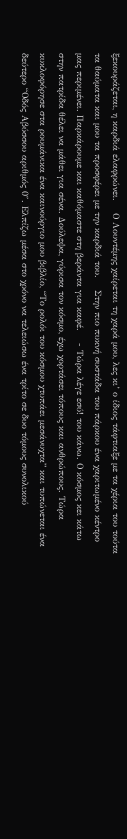ξεκουράζεται, η καρδιά ελαφρώνει.    Ο Λουντέμης χαίρεται τη χαρά μου, λες κι’ ο ίδιος τάφτιαξε με τα χέρια του τούτα τα θαύματα και μου τα προσφέρει με την καρδιά του.    Στην πιο πυκνή συστάδα του πάρκου ένα χαριτωμένο κέντρο μας περιμένει. Παρκάρουμε και καθόμαστε στη βεράντα για καφέ.    - Τώρα λέγε εσύ! του κάνω. Ο κόσμος κει κάτω στην πατρίδα θέλει να μάθει για σένα. Δούλεψα, γύρισα τον κόσμο, έχω χορτάσει τόπους και ανθρώπους. Τώρα κυκλοφόρησε στα ρουμάνικα ένα καινούργιο μου βιβλίο, “Το ρολόι του κόσμου χτυπάει μεσάνυχτα” και τυπώνεται ένα δεύτερο “Οδός Αβύσσου αριθμός 0″. Ελπίζω μέσα στο χρόνο να τελειώσω ένα τρίτο σε δυο τόμους συνολικού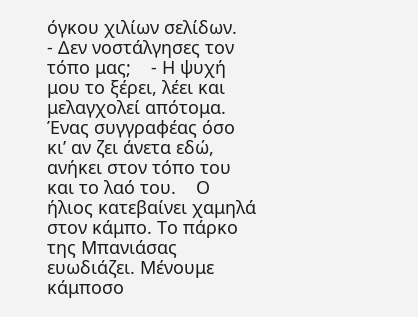όγκου χιλίων σελίδων.    - Δεν νοστάλγησες τον τόπο μας;    - Η ψυχή μου το ξέρει, λέει και μελαγχολεί απότομα. Ένας συγγραφέας όσο κι’ αν ζει άνετα εδώ, ανήκει στον τόπο του και το λαό του.    Ο ήλιος κατεβαίνει χαμηλά στον κάμπο. Το πάρκο της Μπανιάσας ευωδιάζει. Μένουμε κάμποσο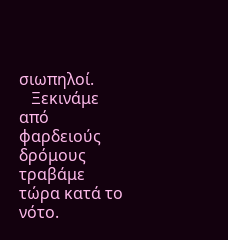σιωπηλοί.
   Ξεκινάμε από φαρδειούς δρόμους τραβάμε τώρα κατά το νότο.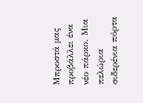Μπροστά μας προβάλλει ένα νέο πάρκο. Μια πελώρια σιδερένια πόρτα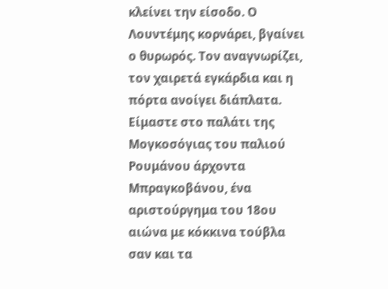κλείνει την είσοδο. Ο Λουντέμης κορνάρει, βγαίνει ο θυρωρός. Τον αναγνωρίζει, τον χαιρετά εγκάρδια και η πόρτα ανοίγει διάπλατα. Είμαστε στο παλάτι της Μογκοσόγιας του παλιού Ρουμάνου άρχοντα Μπραγκοβάνου, ένα αριστούργημα του 18ου αιώνα με κόκκινα τούβλα σαν και τα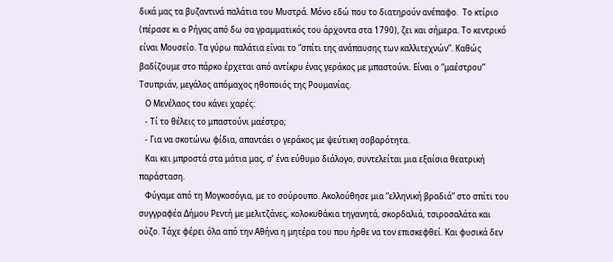δικά μας τα βυζαντινά παλάτια του Μυστρά. Μόνο εδώ που το διατηρούν ανέπαφο.  Το κτίριο (πέρασε κι ο Ρήγας από δω σα γραμματικός του άρχοντα στα 1790), ζει και σήμερα. Το κεντρικό είναι Μουσείο. Τα γύρω παλάτια είναι το “σπίτι της ανάπαυσης των καλλιτεχνών”. Καθώς βαδίζουμε στο πάρκο έρχεται από αντίκρυ ένας γεράκος με μπαστούνι. Είναι ο “μαέστρου” Τσυπριάν, μεγάλος απόμαχος ηθοποιός της Ρουμανίας.
   Ο Μενέλαος του κάνει χαρές:
   - Τί το θέλεις το μπαστούνι μαέστρο;
   - Για να σκοτώνω φίδια, απαντάει ο γεράκος με ψεύτικη σοβαρότητα.
   Και κει μπροστά στα μάτια μας, σ’ ένα εύθυμο διάλογο, συντελείται μια εξαίσια θεατρική παράσταση.
   Φύγαμε από τη Μογκοσόγια, με το σούρουπο. Ακολούθησε μια “ελληνική βραδιά” στο σπίτι του συγγραφέα Δήμου Ρεντή με μελιτζάνες, κολοκυθάκια τηγανητά, σκορδαλιά, τσιροσαλάτα και ούζο. Τάχε φέρει όλα από την Αθήνα η μητέρα του που ήρθε να τον επισκεφθεί. Και φυσικά δεν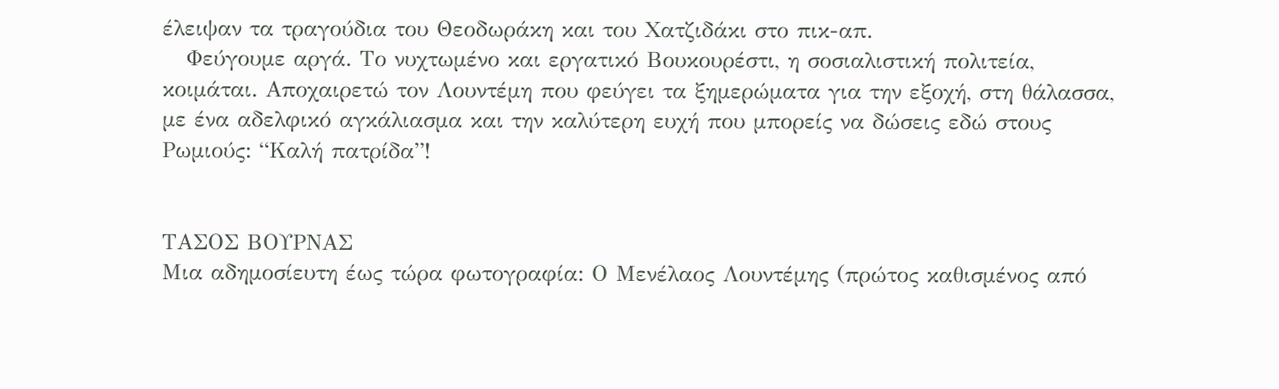έλειψαν τα τραγούδια του Θεοδωράκη και του Χατζιδάκι στο πικ-απ.
   Φεύγουμε αργά. Το νυχτωμένο και εργατικό Βουκουρέστι, η σοσιαλιστική πολιτεία, κοιμάται. Αποχαιρετώ τον Λουντέμη που φεύγει τα ξημερώματα για την εξοχή, στη θάλασσα, με ένα αδελφικό αγκάλιασμα και την καλύτερη ευχή που μπορείς να δώσεις εδώ στους Ρωμιούς: “Καλή πατρίδα”!


ΤΑΣΟΣ ΒΟΥΡΝΑΣ
Μια αδημοσίευτη έως τώρα φωτογραφία: Ο Μενέλαος Λουντέμης (πρώτος καθισμένος από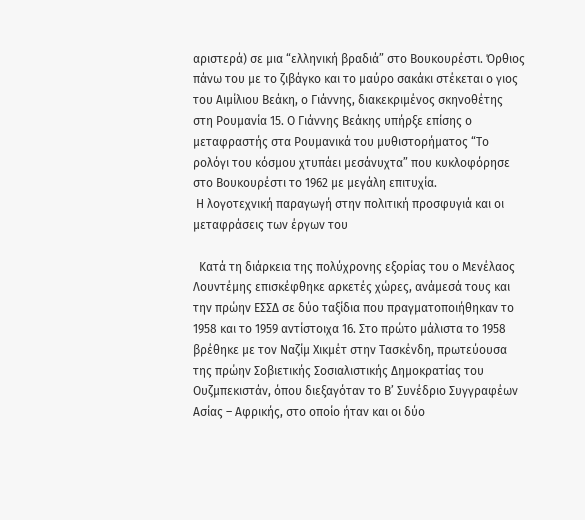αριστερά) σε μια “ελληνική βραδιά” στο Βουκουρέστι. Όρθιος πάνω του με το ζιβάγκο και το μαύρο σακάκι στέκεται ο γιος του Αιμίλιου Βεάκη, ο Γιάννης, διακεκριμένος σκηνοθέτης στη Ρουμανία 15. Ο Γιάννης Βεάκης υπήρξε επίσης ο μεταφραστής στα Ρουμανικά του μυθιστορήματος “Το ρολόγι του κόσμου χτυπάει μεσάνυχτα” που κυκλοφόρησε στο Βουκουρέστι το 1962 με μεγάλη επιτυχία.
 Η λογοτεχνική παραγωγή στην πολιτική προσφυγιά και οι μεταφράσεις των έργων του

  Κατά τη διάρκεια της πολύχρονης εξορίας του ο Μενέλαος Λουντέμης επισκέφθηκε αρκετές χώρες, ανάμεσά τους και την πρώην ΕΣΣΔ σε δύο ταξίδια που πραγματοποιήθηκαν το 1958 και το 1959 αντίστοιχα 16. Στο πρώτο μάλιστα το 1958 βρέθηκε με τον Ναζίμ Χικμέτ στην Τασκένδη, πρωτεύουσα της πρώην Σοβιετικής Σοσιαλιστικής Δημοκρατίας του Ουζμπεκιστάν, όπου διεξαγόταν το Β’ Συνέδριο Συγγραφέων Ασίας – Αφρικής, στο οποίο ήταν και οι δύο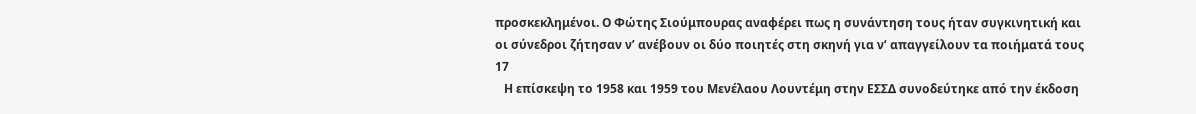προσκεκλημένοι. Ο Φώτης Σιούμπουρας αναφέρει πως η συνάντηση τους ήταν συγκινητική και οι σύνεδροι ζήτησαν ν’ ανέβουν οι δύο ποιητές στη σκηνή για ν’ απαγγείλουν τα ποιήματά τους 17
   Η επίσκεψη το 1958 και 1959 του Μενέλαου Λουντέμη στην ΕΣΣΔ συνοδεύτηκε από την έκδοση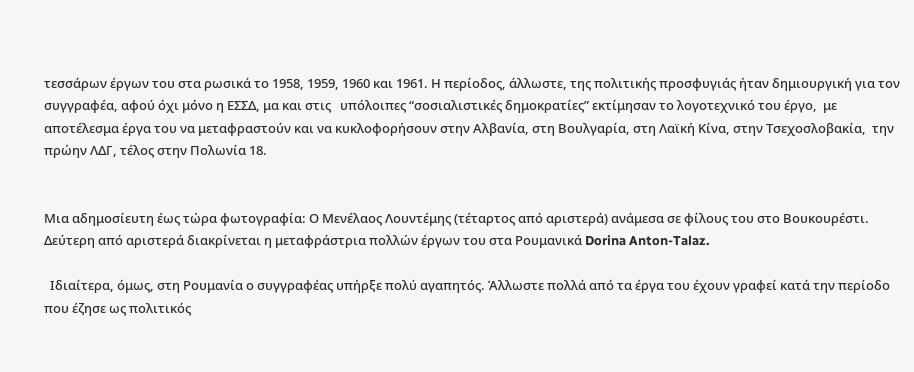τεσσάρων έργων του στα ρωσικά το 1958, 1959, 1960 και 1961. Η περίοδος, άλλωστε, της πολιτικής προσφυγιάς ήταν δημιουργική για τον συγγραφέα, αφού όχι μόνο η ΕΣΣΔ, μα και στις   υπόλοιπες “σοσιαλιστικές δημοκρατίες” εκτίμησαν το λογοτεχνικό του έργο,  με αποτέλεσμα έργα του να μεταφραστούν και να κυκλοφορήσουν στην Αλβανία, στη Βουλγαρία, στη Λαϊκή Κίνα, στην Τσεχοσλοβακία,  την πρώην ΛΔΓ, τέλος στην Πολωνία 18.


Μια αδημοσίευτη έως τώρα φωτογραφία: Ο Μενέλαος Λουντέμης (τέταρτος από αριστερά) ανάμεσα σε φίλους του στο Βουκουρέστι. Δεύτερη από αριστερά διακρίνεται η μεταφράστρια πολλών έργων του στα Ρουμανικά Dorina Anton-Talaz.

  Ιδιαίτερα, όμως, στη Ρουμανία ο συγγραφέας υπήρξε πολύ αγαπητός. Άλλωστε πολλά από τα έργα του έχουν γραφεί κατά την περίοδο που έζησε ως πολιτικός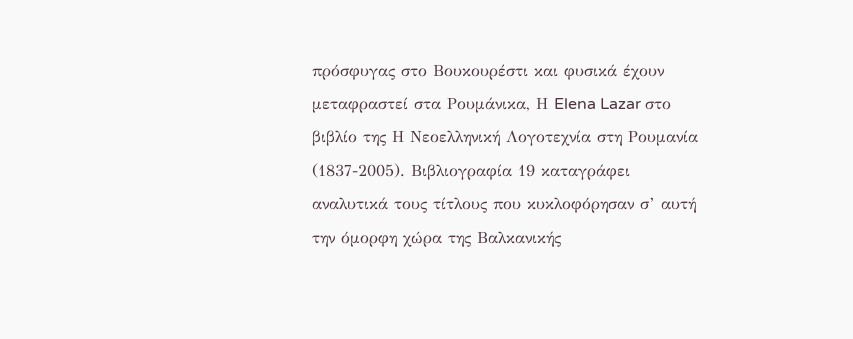πρόσφυγας στο Βουκουρέστι και φυσικά έχουν μεταφραστεί στα Ρουμάνικα, Η Elena Lazar στο βιβλίο της Η Νεοελληνική Λογοτεχνία στη Ρουμανία (1837-2005). Βιβλιογραφία 19 καταγράφει αναλυτικά τους τίτλους που κυκλοφόρησαν σ’ αυτή την όμορφη χώρα της Βαλκανικής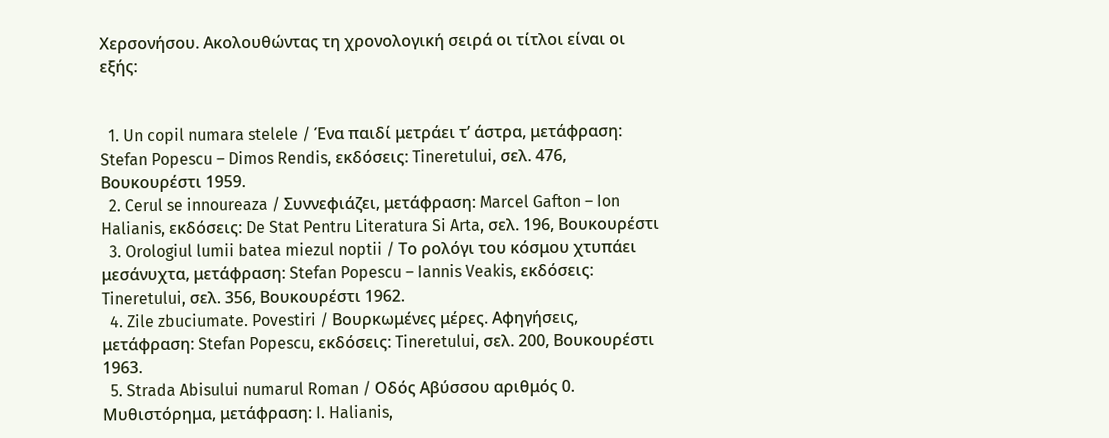Χερσονήσου. Ακολουθώντας τη χρονολογική σειρά οι τίτλοι είναι οι εξής:


  1. Un copil numara stelele / Ένα παιδί μετράει τ’ άστρα, μετάφραση: Stefan Popescu – Dimos Rendis, εκδόσεις: Tineretului, σελ. 476, Βουκουρέστι 1959.
  2. Cerul se innoureaza / Συννεφιάζει, μετάφραση: Marcel Gafton – Ion Halianis, εκδόσεις: De Stat Pentru Literatura Si Arta, σελ. 196, Βουκουρέστι
  3. Orologiul lumii batea miezul noptii / Το ρολόγι του κόσμου χτυπάει μεσάνυχτα, μετάφραση: Stefan Popescu – Iannis Veakis, εκδόσεις: Tineretului, σελ. 356, Βουκουρέστι 1962.
  4. Zile zbuciumate. Povestiri / Βουρκωμένες μέρες. Αφηγήσεις, μετάφραση: Stefan Popescu, εκδόσεις: Tineretului, σελ. 200, Βουκουρέστι 1963.
  5. Strada Abisului numarul Roman / Οδός Αβύσσου αριθμός 0. Μυθιστόρημα, μετάφραση: I. Halianis,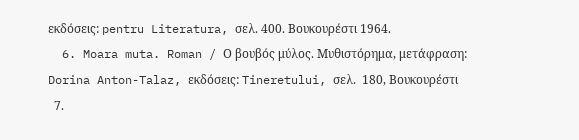εκδόσεις: pentru Literatura, σελ. 400. Βουκουρέστι 1964.
  6. Moara muta. Roman / Ο βουβός μύλος. Μυθιστόρημα, μετάφραση: Dorina Anton-Talaz, εκδόσεις: Tineretului, σελ.  180, Βουκουρέστι
  7.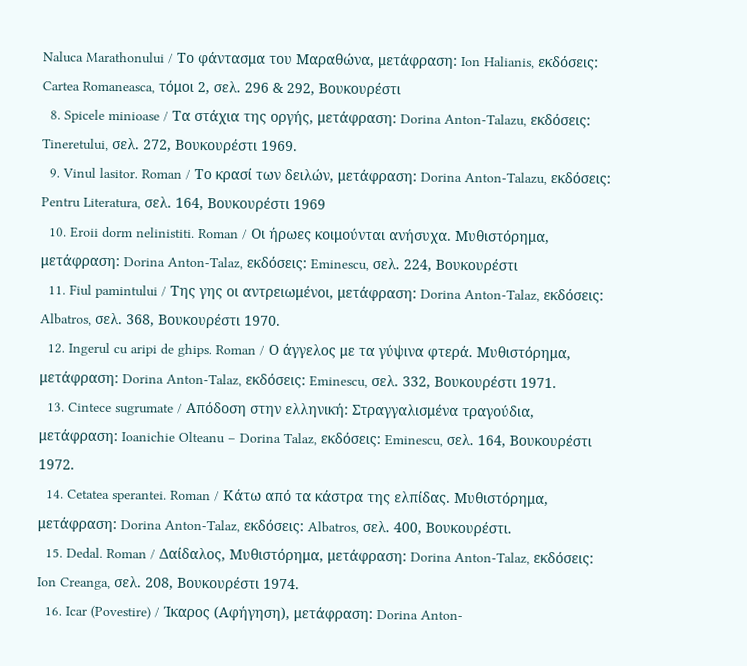Naluca Marathonului / Το φάντασμα του Μαραθώνα, μετάφραση: Ion Halianis, εκδόσεις: Cartea Romaneasca, τόμοι 2, σελ. 296 & 292, Βουκουρέστι
  8. Spicele minioase / Τα στάχια της οργής, μετάφραση: Dorina Anton-Talazu, εκδόσεις: Tineretului, σελ. 272, Βουκουρέστι 1969.
  9. Vinul lasitor. Roman / Το κρασί των δειλών, μετάφραση: Dorina Anton-Talazu, εκδόσεις: Pentru Literatura, σελ. 164, Βουκουρέστι 1969
  10. Eroii dorm nelinistiti. Roman / Οι ήρωες κοιμούνται ανήσυχα. Μυθιστόρημα, μετάφραση: Dorina Anton-Talaz, εκδόσεις: Eminescu, σελ. 224, Βουκουρέστι
  11. Fiul pamintului / Της γης οι αντρειωμένοι, μετάφραση: Dorina Anton-Talaz, εκδόσεις: Albatros, σελ. 368, Βουκουρέστι 1970.
  12. Ingerul cu aripi de ghips. Roman / Ο άγγελος με τα γύψινα φτερά. Μυθιστόρημα, μετάφραση: Dorina Anton-Talaz, εκδόσεις: Eminescu, σελ. 332, Βουκουρέστι 1971.
  13. Cintece sugrumate / Απόδοση στην ελληνική: Στραγγαλισμένα τραγούδια, μετάφραση: Ioanichie Olteanu – Dorina Talaz, εκδόσεις: Eminescu, σελ. 164, Βουκουρέστι 1972.
  14. Cetatea sperantei. Roman / Κάτω από τα κάστρα της ελπίδας. Μυθιστόρημα, μετάφραση: Dorina Anton-Talaz, εκδόσεις: Albatros, σελ. 400, Βουκουρέστι.
  15. Dedal. Roman / Δαίδαλος, Μυθιστόρημα, μετάφραση: Dorina Anton-Talaz, εκδόσεις: Ion Creanga, σελ. 208, Βουκουρέστι 1974.
  16. Icar (Povestire) / Ίκαρος (Αφήγηση), μετάφραση: Dorina Anton-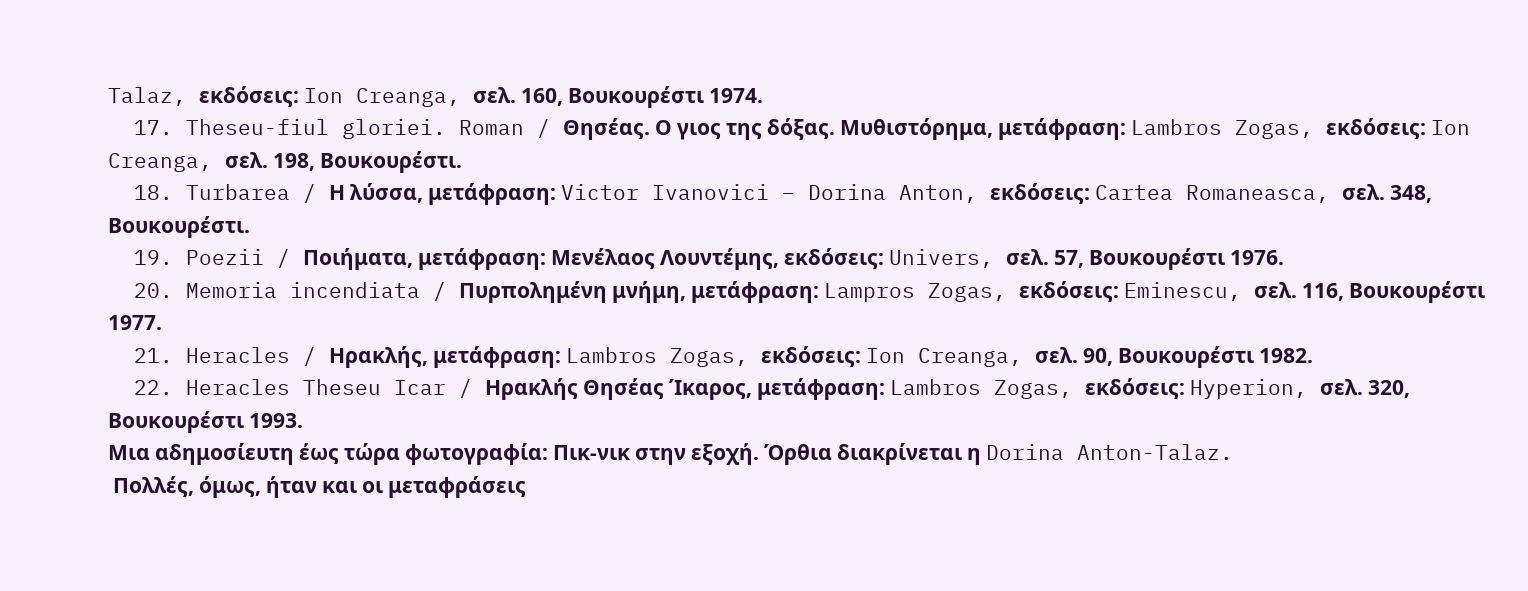Talaz, εκδόσεις: Ion Creanga, σελ. 160, Βουκουρέστι 1974.
  17. Theseu-fiul gloriei. Roman / Θησέας. Ο γιος της δόξας. Μυθιστόρημα, μετάφραση: Lambros Zogas, εκδόσεις: Ion Creanga, σελ. 198, Βουκουρέστι.
  18. Turbarea / Η λύσσα, μετάφραση: Victor Ivanovici – Dorina Anton, εκδόσεις: Cartea Romaneasca, σελ. 348, Βουκουρέστι.
  19. Poezii / Ποιήματα, μετάφραση: Μενέλαος Λουντέμης, εκδόσεις: Univers, σελ. 57, Βουκουρέστι 1976.
  20. Memoria incendiata / Πυρπολημένη μνήμη, μετάφραση: Lampros Zogas, εκδόσεις: Eminescu, σελ. 116, Βουκουρέστι 1977.
  21. Heracles / Ηρακλής, μετάφραση: Lambros Zogas, εκδόσεις: Ion Creanga, σελ. 90, Βουκουρέστι 1982.
  22. Heracles Theseu Icar / Ηρακλής Θησέας Ίκαρος, μετάφραση: Lambros Zogas, εκδόσεις: Hyperion, σελ. 320, Βουκουρέστι 1993.
Μια αδημοσίευτη έως τώρα φωτογραφία: Πικ-νικ στην εξοχή. Όρθια διακρίνεται η Dorina Anton-Talaz.
 Πολλές, όμως, ήταν και οι μεταφράσεις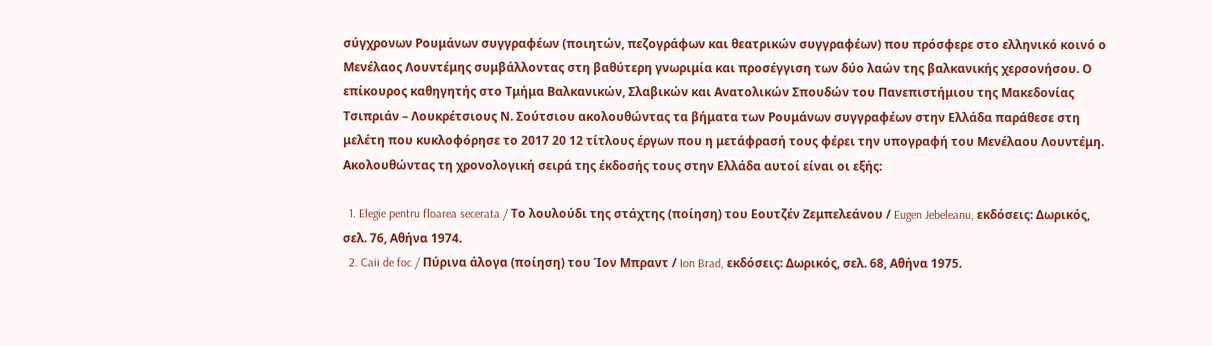σύγχρονων Ρουμάνων συγγραφέων (ποιητών, πεζογράφων και θεατρικών συγγραφέων) που πρόσφερε στο ελληνικό κοινό ο Μενέλαος Λουντέμης συμβάλλοντας στη βαθύτερη γνωριμία και προσέγγιση των δύο λαών της βαλκανικής χερσονήσου. Ο επίκουρος καθηγητής στο Τμήμα Βαλκανικών, Σλαβικών και Ανατολικών Σπουδών του Πανεπιστήμιου της Μακεδονίας Τσιπριάν – Λουκρέτσιους Ν. Σούτσιου ακολουθώντας τα βήματα των Ρουμάνων συγγραφέων στην Ελλάδα παράθεσε στη μελέτη που κυκλοφόρησε το 2017 20 12 τίτλους έργων που η μετάφρασή τους φέρει την υπογραφή του Μενέλαου Λουντέμη. Ακολουθώντας τη χρονολογική σειρά της έκδοσής τους στην Ελλάδα αυτοί είναι οι εξής:

  1. Elegie pentru floarea secerata / Το λουλούδι της στάχτης (ποίηση) του Εουτζέν Ζεμπελεάνου / Eugen Jebeleanu, εκδόσεις: Δωρικός, σελ. 76, Αθήνα 1974.
  2. Caii de foc / Πύρινα άλογα (ποίηση) του Ίον Μπραντ / Ion Brad, εκδόσεις: Δωρικός, σελ. 68, Αθήνα 1975.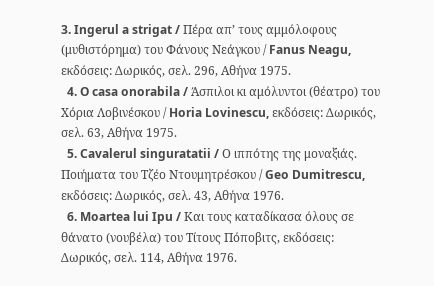3. Ingerul a strigat / Πέρα απ’ τους αμμόλοφους (μυθιστόρημα) του Φάνους Νεάγκου / Fanus Neagu, εκδόσεις: Δωρικός, σελ. 296, Αθήνα 1975.
  4. O casa onorabila / Άσπιλοι κι αμόλυντοι (θέατρο) του Χόρια Λοβινέσκου / Horia Lovinescu, εκδόσεις: Δωρικός, σελ. 63, Αθήνα 1975.
  5. Cavalerul singuratatii / Ο ιππότης της μοναξιάς. Ποιήματα του Τζέο Ντουμητρέσκου / Geo Dumitrescu, εκδόσεις: Δωρικός, σελ. 43, Αθήνα 1976.
  6. Moartea lui Ipu / Και τους καταδίκασα όλους σε θάνατο (νουβέλα) του Τίτους Πόποβιτς, εκδόσεις: Δωρικός, σελ. 114, Αθήνα 1976.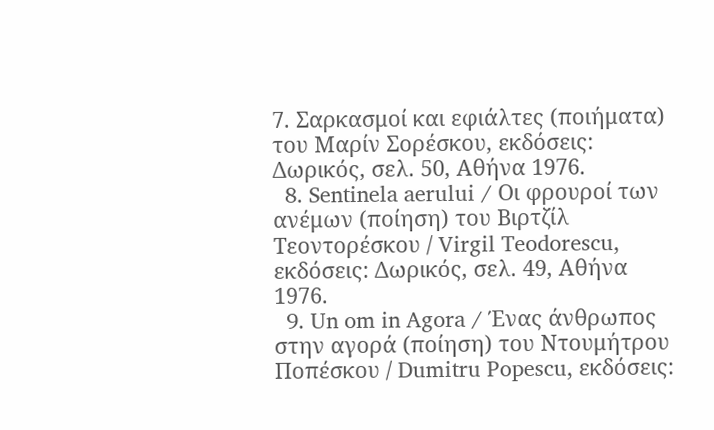7. Σαρκασμοί και εφιάλτες (ποιήματα) του Μαρίν Σορέσκου, εκδόσεις: Δωρικός, σελ. 50, Αθήνα 1976.
  8. Sentinela aerului / Οι φρουροί των ανέμων (ποίηση) του Βιρτζίλ Τεοντορέσκου / Virgil Teodorescu, εκδόσεις: Δωρικός, σελ. 49, Αθήνα 1976.
  9. Un om in Agora / Ένας άνθρωπος στην αγορά (ποίηση) του Ντουμήτρου Ποπέσκου / Dumitru Popescu, εκδόσεις: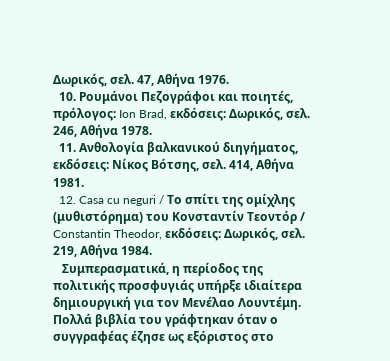Δωρικός, σελ. 47, Αθήνα 1976.
  10. Ρουμάνοι Πεζογράφοι και ποιητές, πρόλογος: Ion Brad, εκδόσεις: Δωρικός, σελ. 246, Αθήνα 1978.
  11. Ανθολογία βαλκανικού διηγήματος, εκδόσεις: Νίκος Βότσης, σελ. 414, Αθήνα 1981.
  12. Casa cu neguri / Το σπίτι της ομίχλης (μυθιστόρημα) του Κονσταντίν Τεοντόρ / Constantin Theodor, εκδόσεις: Δωρικός, σελ. 219, Αθήνα 1984.
   Συμπερασματικά, η περίοδος της πολιτικής προσφυγιάς υπήρξε ιδιαίτερα δημιουργική για τον Μενέλαο Λουντέμη. Πολλά βιβλία του γράφτηκαν όταν ο συγγραφέας έζησε ως εξόριστος στο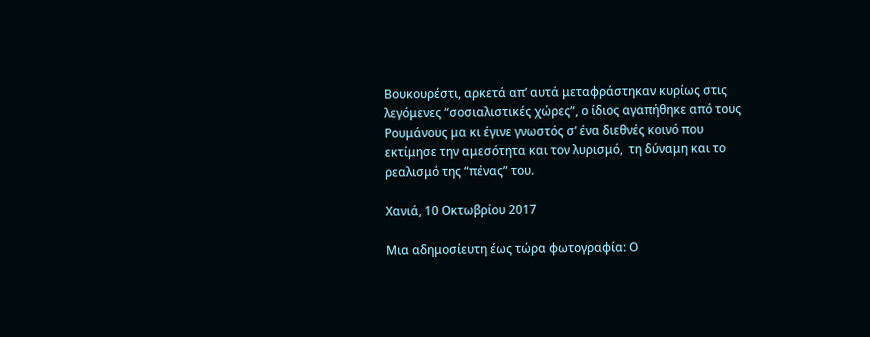Βουκουρέστι, αρκετά απ’ αυτά μεταφράστηκαν κυρίως στις λεγόμενες “σοσιαλιστικές χώρες”, ο ίδιος αγαπήθηκε από τους Ρουμάνους μα κι έγινε γνωστός σ’ ένα διεθνές κοινό που εκτίμησε την αμεσότητα και τον λυρισμό,  τη δύναμη και το ρεαλισμό της “πένας” του.

Χανιά, 10 Οκτωβρίου 2017

Μια αδημοσίευτη έως τώρα φωτογραφία: Ο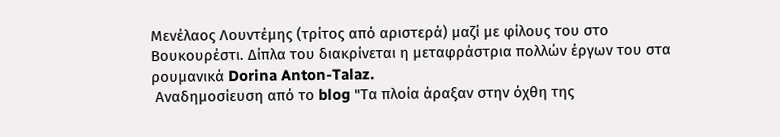Μενέλαος Λουντέμης (τρίτος από αριστερά) μαζί με φίλους του στο Βουκουρέστι. Δίπλα του διακρίνεται η μεταφράστρια πολλών έργων του στα ρουμανικά Dorina Anton-Talaz.
 Αναδημοσίευση από το blog "Τα πλοία άραξαν στην όχθη της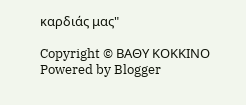καρδιάς μας"

Copyright © ΒΑΘΥ ΚΟΚΚΙΝΟ
Powered by Blogger